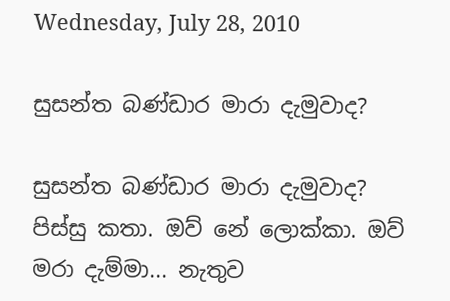Wednesday, July 28, 2010

සුසන්ත බණ්ඩාර මාරා දැමුවාද?

සුසන්ත බණ්ඩාර මාරා දැමුවාද? පිස්සු කතා. ඔව් නේ ලොක්කා. ඔව් මරා දැම්මා... නැතුව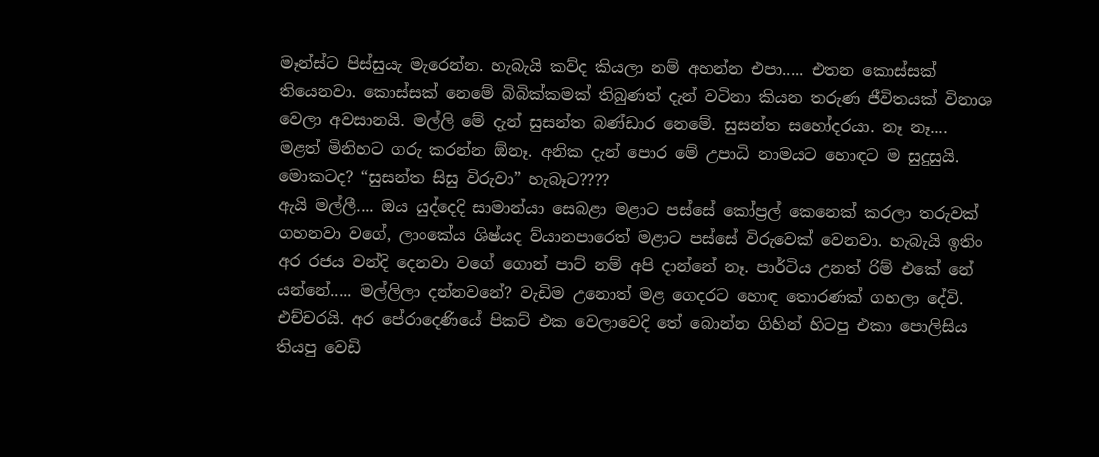මෑන්ස්ට පිස්සුයැ මැරෙන්න. හැබැයි කව්ද කියලා නම් අහන්න එපා..... එතන කොස්සක් තියෙනවා. කොස්සක් නෙමේ බිබික්කමක් තිබුණත් දැන් වටිනා කියන තරුණ ජීවිතයක් විනාශ වෙලා අවසානයි. මල්ලි මේ දැන් සුසන්ත බණ්ඩාර නෙමේ. සුසන්ත සහෝදරයා. නෑ නෑ.... මළත් මිනිහට ගරු කරන්න ඕනෑ. අනික දැන් පොර මේ උපාධි නාමයට හොඳට ම සුදුසුයි. මොකටද? “සුසන්ත සිසු විරුවා” හැබෑට????
ඇයි මල්ලී.... ඔය යුද්දෙදි සාමාන්යා සෙබළා මළාට පස්සේ කෝප්‍රල් කෙනෙක් කරලා තරුවක් ගහනවා වගේ, ලාංකේය ශිෂ්යද ව්යානපාරෙත් මළාට පස්සේ විරුවෙක් වෙනවා. හැබැයි ඉතිං අර රජය වන්දි දෙනවා වගේ ගොන් පාට් නම් අපි දාන්නේ නෑ. පාර්ටිය උනත් රිම් එකේ නේ යන්නේ..... මල්ලිලා දන්නවනේ? වැඩිම උනොත් මළ ගෙදරට හොඳ තොරණක් ගහලා දේවි. එච්චරයි. අර පේරාදෙණියේ පිකට් එක වෙලාවෙදි තේ බොන්න ගිහින් හිටපු එකා පොලිසිය තියපු වෙඩි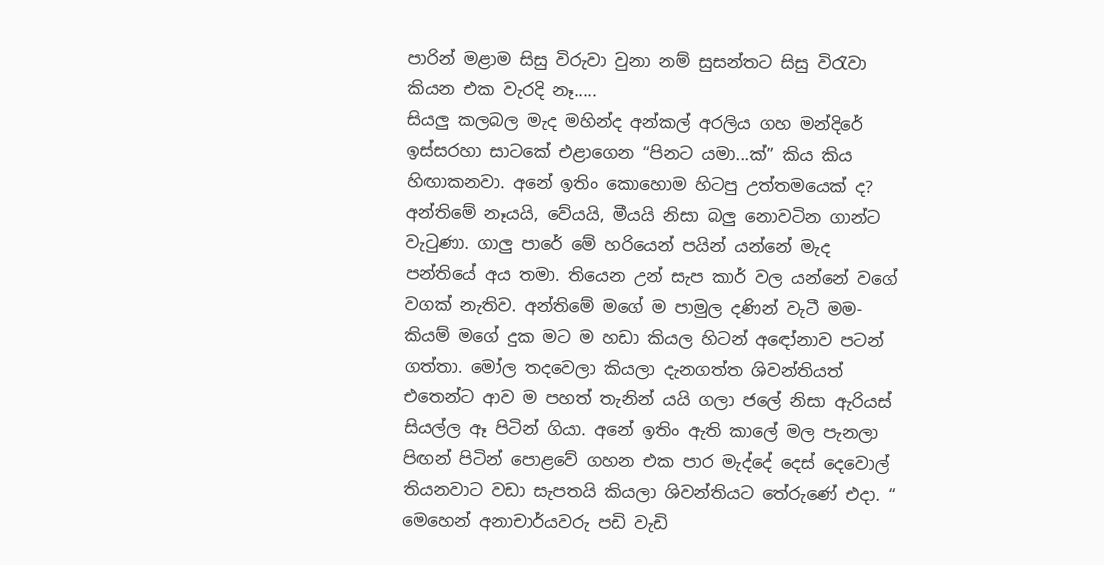පාරින් මළාම සිසු විරුවා වුනා නම් සුසන්තට සිසු විරැවා කියන එක වැරදි නෑ.....
සියලු කලබල මැද මහින්ද අන්කල් අරලිය ගහ මන්දිරේ ඉස්සරහා සාටකේ එළාගෙන “පිනට යමා...ක්” කිය කිය හිඟාකනවා. අනේ ඉතිං කොහොම හිටපු උත්තමයෙක් ද? අන්තිමේ නෑයයි, වේයයි, මීයයි නිසා බලු නොවටින ගාන්ට වැටුණා. ගාලු පාරේ මේ හරියෙන් පයින් යන්නේ මැද පන්තියේ අය තමා. තියෙන උන් සැප කාර් වල යන්නේ වගේ වගක් නැතිව. අන්තිමේ මගේ ම පාමුල දණින් වැටී මම- කියම් මගේ දුක මට ම හඩා කියල හිටන් අඳෝනාව පටන් ගත්තා. මෝල තදවෙලා කියලා දැනගත්ත ශිවන්තියත් එතෙන්ට ආව ම පහත් තැනින් යයි ගලා ජලේ නිසා ඇරියස් සියල්ල ඈ පිටින් ගියා. අනේ ඉතිං ඇති කාලේ මල පැනලා පිඟන් පිටින් පොළවේ ගහන එක පාර මැද්දේ දෙස් දෙවොල් තියනවාට වඩා සැපතයි කියලා ශිවන්තියට තේරුණේ එදා. “ මෙහෙන් අනාචාර්යවරු පඩි වැඩි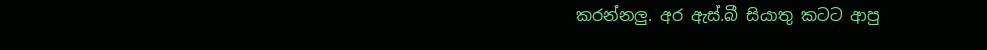කරන්නලු. අර ඇස්.බී සියාතු කටට ආපු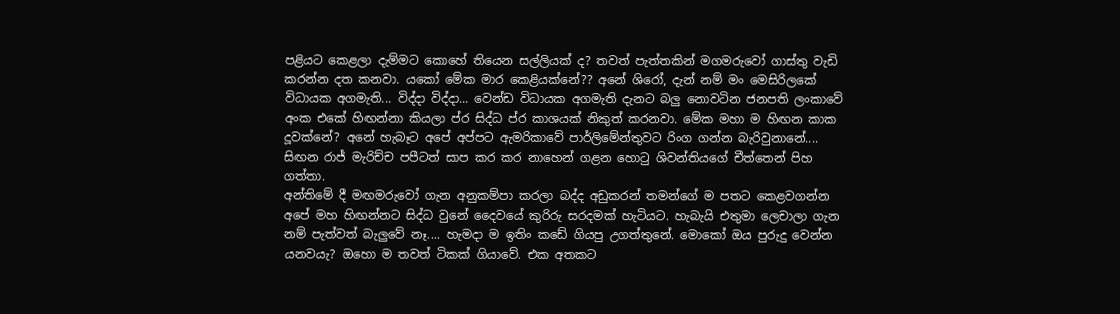පළියට කෙළලා දැම්මට කොහේ තියෙන සල්ලියක් ද? තවත් පැත්තකින් මගමරුවෝ ගාස්තු වැඩි කරන්න දත කනවා. යකෝ මේක මාර කෙළියක්නේ?? අනේ ශිරෝ, දැන් නම් මං මෙසිරිලකේ විධායක අගමැති... විද්දා විද්දා... වෙන්ඩ විධායක අගමැති දැනට බලු නොවටින ජනපති ලංකාවේ අංක එකේ හිඟන්නා කියලා ප්ර සිද්ධ ප්ර කාශයක් නිකුත් කරනවා. මේක මහා ම හිඟන කාක දූවක්නේ? අනේ හැබෑට අපේ අප්පට ඇමරිකාවේ පාර්ලිමේන්තුවට රිංග ගන්න බැරිවුනානේ.... සිඟන රාජ් මැරිච්ච පපීටත් සාප කර කර නාහෙන් ගළන හොටු ශිවන්තියගේ චීත්තෙන් පිහ ගත්තා.
අන්තිමේ දී මඟමරුවෝ ගැන අනුකම්පා කරලා බද්ද අඩුකරන් තමන්ගේ ම පතට කෙළවගන්න අපේ මහ හිඟන්නට සිද්ධ වුනේ දෛවයේ කුරිරු සරදමක් හැටියට. හැබැයි එතුමා ලෙචාලා ගැන නම් පැත්වත් බැලුවේ නෑ.... හැමදා ම ඉතිං කඩේ ගියපු උගත්තුනේ. මොකෝ ඔය පුරුදු වෙන්න යනවයැ? ඔහො ම තවත් ටිකක් ගියාවේ. එක අතකට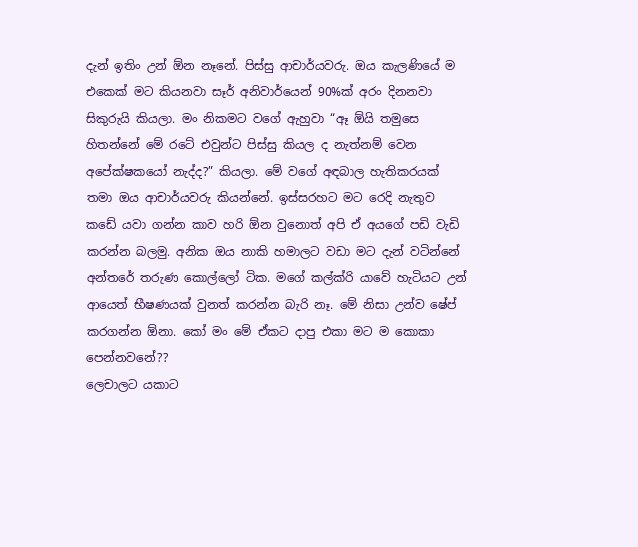දැන් ඉතිං උන් ඕන නෑනේ. පිස්සු ආචාර්යවරු. ඔය කැලණියේ ම එකෙක් මට කියනවා සෑර් අ‍නිවාර්යෙන් 90%ක් අරං දිනනවා සිකුරුයි කියලා. මං නිකමට වගේ ඇහුවා “ඈ ඕයි තමුසෙ හිතන්නේ මේ රටේ එවුන්ට පිස්සු කියල ද නැත්නම් වෙන අපේක්ෂකයෝ නැද්ද?” කියලා. මේ වගේ අඳබාල හැතිකරයක් තමා ඔය ආචාර්යවරු කියන්නේ. ඉස්සරහට මට රෙදි නැතුව කඩේ යවා ගන්න කාව හරි ඕන වුනොත් අපි ඒ අයගේ පඩි වැඩි කරන්න බලමු. අනික ඔය නාකි හමාලට වඩා මට දැන් වටින්නේ අන්තරේ තරුණ කොල්ලෝ ටික. මගේ කල්ක්රි යාවේ හැටියට උන් ආයෙත් භීෂණයක් වුනත් කරන්න බැරි නෑ. මේ නිසා උන්ව ෂේප් කරගන්න ඕනා. කෝ මං මේ ඒකට දාපු එකා මට ම කොකා පෙන්නවනේ??
ලෙචාලට යකාට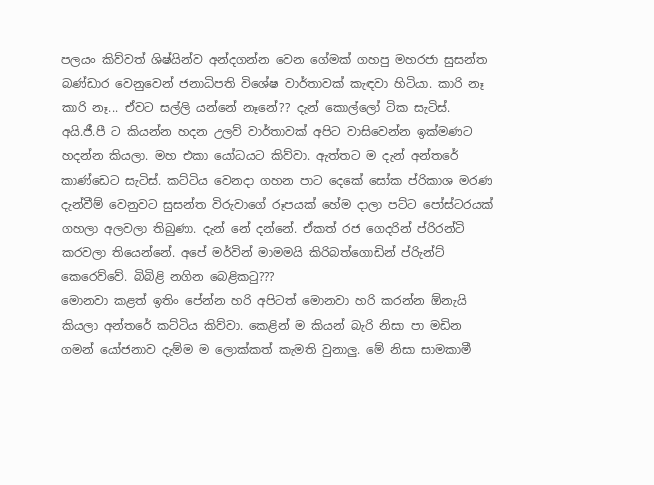පලයං කිව්වත් ශිෂ්යින්ව අන්දගන්න වෙන ගේමක් ගහපු මහරජා සුසන්ත බණ්ඩාර වෙනුවෙන් ජනාධිපති විශේෂ වාර්තාවක් කැඳවා හිටියා. කාරි නෑ කාරි නෑ... ඒවට සල්ලි යන්නේ නෑනේ?? දැන් කොල්ලෝ ටික සැටිස්. අයි.ජී.පී ට කියන්න හදන උලව් වාර්තාවක් අපිට වාසිවෙන්න ඉක්මණට හදන්න කියලා. මහ එකා යෝධයට කිව්වා. ඇත්තට ම දැන් අන්තරේ කාණ්ඩෙට සැටිස්. කට්ටිය වෙනදා ගහන පාට දෙකේ සෝක ප්රිකාශ මරණ දැන්වීම් වෙනුවට සුසන්ත විරුවාගේ රූපයක් හේම දාලා පට්ට පෝස්ටරයක් ගහලා අලවලා තිබුණා. දැන් නේ දන්නේ. ඒකත් රජ ගෙදරින් ප්රිරන්ටි කරවලා තියෙන්නේ. අපේ මර්වින් මාමමයි කිරිබත්ගොඩින් ප්රිැන්ට් කෙරෙව්වේ. බිබිළි නගින බෙළිකටු???
මොනවා කළත් ඉතිං පේන්න හරි අපිටත් මොනවා හරි කරන්න ඕනැයි කියලා අන්තරේ කට්ටිය කිව්වා. කෙළින් ම කියන් බැරි නිසා පා මඩින ගමන් යෝජනාව දැම්ම ම ලොක්කත් කැමති වුනාලු. මේ නිසා සාමකාමී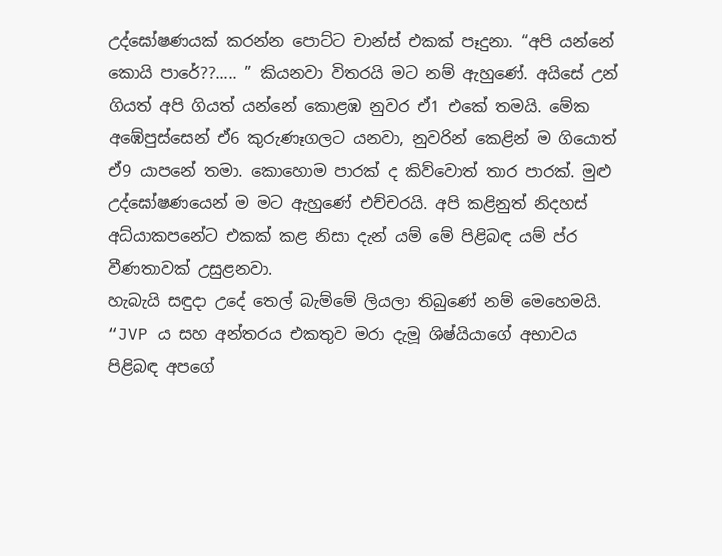උද්ඝෝෂණයක් කරන්න පොට්ට චාන්ස් එකක් පෑදුනා. “අපි යන්නේ කොයි පාරේ??..... ” කියනවා විතරයි මට නම් ඇහුණේ. අයිසේ උන් ගියත් අපි ගියත් යන්නේ කොළඹ නුවර ඒ1 එකේ තමයි. මේක අඹේපුස්සෙන් ඒ6 කුරුණෑගලට යනවා, නුවරින් කෙළින් ම ගියොත් ඒ9 යාපනේ තමා. කොහොම පාරක් ද කිව්වොත් තාර පාරක්. මුළු උද්ඝෝෂණයෙන් ම මට ඇහුණේ එච්චරයි. අපි කළිනුත් නිදහස් අධ්යාකපනේට එකක් කළ නිසා දැන් යම් මේ පිළිබඳ යම් ප්ර වීණතාවක් උසුළනවා.
හැබැයි සඳුදා උදේ තෙල් බැම්මේ ලියලා තිබුණේ නම් මෙහෙමයි. “JVP ය සහ අන්තරය එකතුව මරා දැමූ ශිෂ්යියාගේ අභාවය පිළිබඳ අපගේ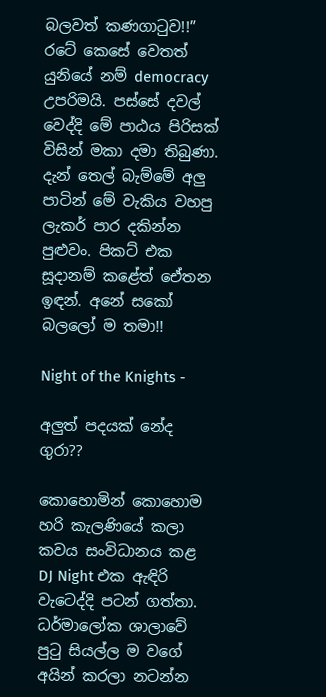බලවත් කණගාටුව!!” රටේ කෙසේ වෙතත් යුනියේ නම් democracy උපරිමයි. පස්සේ දවල් වෙද්දි මේ පාඨය පිරිසක් විසින් මකා දමා තිබුණා. දැන් තෙල් බැම්මේ අලු පාටින් මේ වැකිය වහපු ලැකර් පාර දකින්න පුළුවං. පිකට් එක සූදානම් කළේත් එ‍ේතන ඉඳන්. අනේ සකෝ බලලෝ ම තමා!!

Night of the Knights -

අලුත් පදයක් නේද ගුරා??

කොහොමින් කොහොම හරි කැලණියේ කලා කවය සංවිධානය කළ DJ Night එක ඇඳිරි වැටෙද්දි පටන් ගත්තා. ධර්මාලෝක ශාලාවේ පුටු සියල්ල ම වගේ අයින් කරලා නටන්න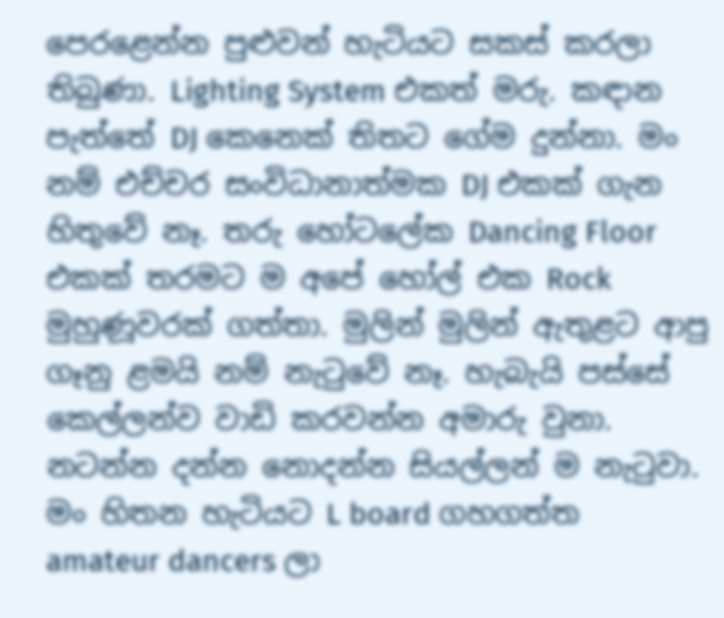පෙරළෙන්න පුළුවන් හැටියට සකස් කරලා තිබුණා. Lighting System එකත් මරු. කඳාන පැත්තේ DJ කෙනෙක් තිතට ගේම දුන්නා. මං නම් එච්චර සංවිධානාත්මක DJ එකක් ගැන හිතුවේ නෑ. තරු හෝටලේක Dancing Floor එකක් තරමට ම අපේ හෝල් එක Rock මුහුණූවරක් ගත්තා. මුලින් මුලින් ඇතුළට ආපු ගෑනු ළමයි නම් නැටුවේ නෑ. හැබැයි පස්සේ කෙල්ලන්ව වාඩි කරවන්න අමාරු වුනා.
නටන්න දන්න නොදන්න සියල්ලන් ම නැටුවා. මං හිතන හැටියට L board ගහගත්ත amateur dancers ලා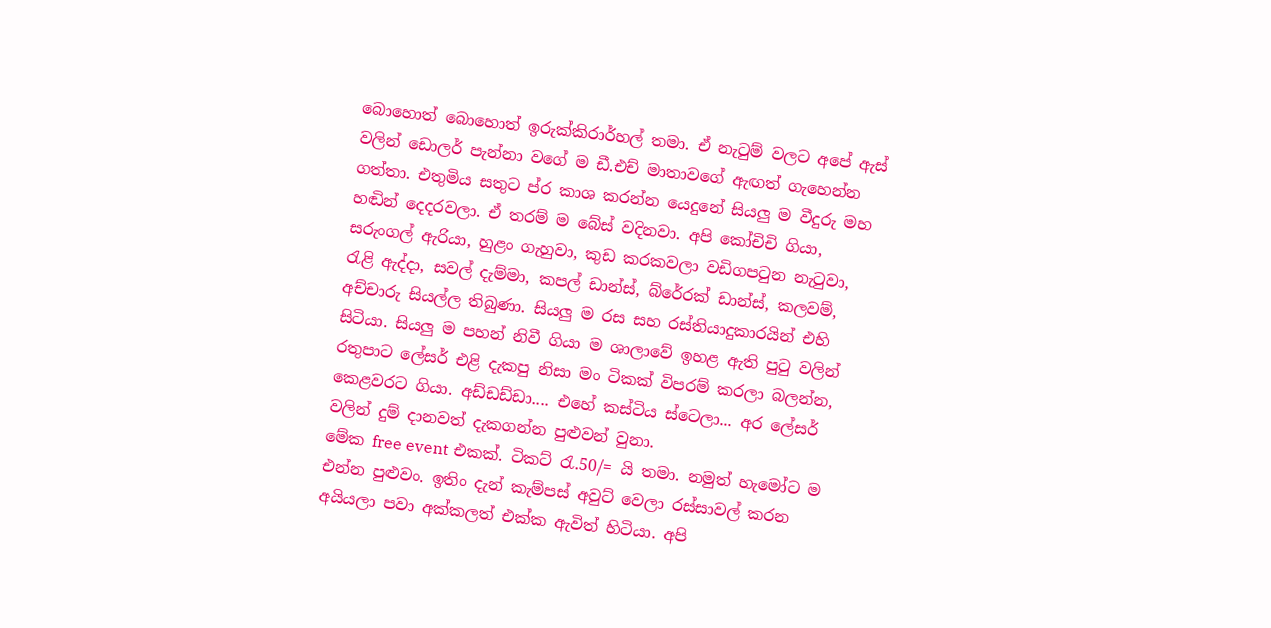බොහොත් බොහොත් ඉරුක්කිරාර්හල් තමා. ඒ නැටුම් වලට අපේ ඇස් වලින් ඩොලර් පැන්නා වගේ ම ඩී‍.එච් මාතාවගේ ඇඟත් ගැහෙන්න ගත්තා. එතුමිය සතුට ප්ර කාශ කරන්න යෙදුනේ සියලු ම වීදුරු මහ හඬින් දෙදරවලා. ඒ තරම් ම බේස් වදිනවා. අපි කෝචිචි ගියා, සරුංගල් ඇරියා, හුළං ගැහුවා, කුඩ කරකවලා වඩිගපටුන නැටුවා, රැළි ඇද්දා, සවල් දැම්මා, කපල් ඩාන්ස්, බ්රේරක් ඩාන්ස්, කලවම්, අච්චාරු සියල්ල තිබුණා. සියලු ම රස සහ රස්තියාදුකාරයින් එහි සිටියා. සියලු ම පහන් නිවී ගියා ම ශාලාවේ ඉහළ ඇති පුටු වලින් රතුපාට ලේසර් එළි දැකපු නිසා මං ටිකක් විපරම් කරලා බලන්න, කෙළවරට ගියා. අඩ්ඩඩ්ඩා.... එහේ කස්ටිය ස්ටෙලා... අර ලේසර් වලින් දුම් දානවත් දැකගන්න පුළුවන් වුනා.
මේක free event එකක්. ටිකට් රැ.50/= යි තමා. නමුත් හැමෝට ම එන්න පුළුවං. ඉතිං දැන් කැම්පස් අවුට් වෙලා රස්සාවල් කරන අයියලා පවා අක්කලත් එක්ක ඇවිත් හිටියා. අපි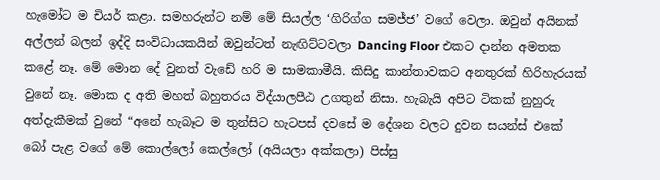හැමෝට ම චියර් කළා. සමහරුන්ට නම් මේ සියල්ල ‘ගිරිග්ග සමජ්ජ’ වගේ වෙලා. ඔවුන් අයිනක් අල්ලන් බලන් ඉද්දි සංවිධායකයින් ඔවුන්ටත් නැඟිට්ටවලා Dancing Floor එකට දාන්න අමතක කළේ නෑ. මේ මොන දේ වුනත් වැඩේ හරි ම සාමකාමීයි. කිසිදු කාන්තාවකට අනතුරක් හිරිහැරයක් වුනේ නෑ. මොක ද අති මහත් බහුතරය විද්යාලපීඨ උගතුන් නිසා. හැබැයි අපිට ටිකක් නුහුරු අත්දැකීමක් වුනේ “අනේ හැබෑට ම තුන්සිට හැටපස් දවසේ ම දේශන වලට දුවන සයන්ස් එකේ බෝ පැළ වගේ මේ කොල්ලෝ කෙල්ලෝ (අයියලා අක්කලා) පිස්සු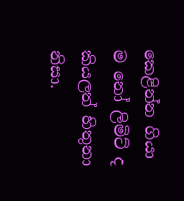කෙළින්න ගියා ම නෝ ලිමිට් ද කියලත් හිතුනා නිසා.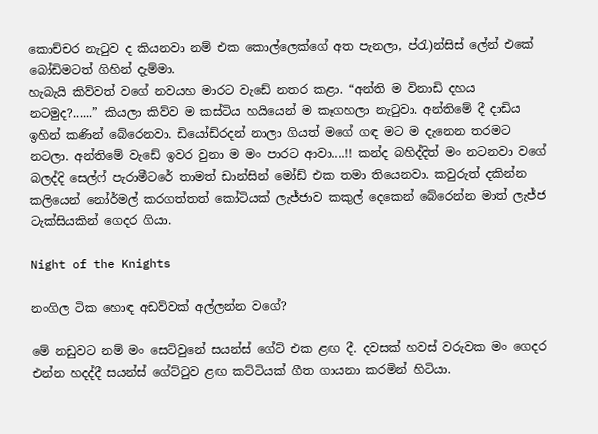කොච්චර නැටුව ද කියනවා නම් එක කොල්ලෙක්ගේ අත පැනලා, ප්රැ)න්සිස් ලේන් එකේ බෝඩිමටත් ගිහින් දැම්මා.
හැබැයි කිව්වත් වගේ නවයහ මාරට වැඩේ නතර කළා. “අන්ති ම විනාඩි දහය නටමුද?......” කියලා කිව්ව ම කස්ටිය හයියෙන් ම කෑගහලා නැටුවා. අන්තිමේ දී දාඩිය ඉහින් කණින් බේරෙනවා. ඩියෝඩ්රදන් නාලා ගියත් මගේ ගඳ මට ම දැනෙන තරමට නටලා. අන්තිමේ වැඩේ ඉවර වුනා ම මං පාරට ආවා....!! කන්ද බහිද්දිත් මං නටනවා වගේ බලද්දි සෙල්ෆ් පැරාමීටරේ තාමත් ඩාන්සින් මෝඩ් එක තමා තියෙනවා. කවුරුත් දකින්න කලියෙන් නෝර්මල් කරගත්තත් කෝටියක් ලැජ්ජාව කකුල් දෙකෙන් බේරෙන්න මාත් ලැජ්ජ ටැක්සියකින් ගෙදර ගියා.

Night of the Knights

නංගිල ටික හොඳ අඩව්වක් අල්ලන්න වගේ?

මේ නඩුවට නම් මං සෙට්වුනේ සයන්ස් ගේට් එක ළඟ දී. දවසක් හවස් වරුවක මං ගෙදර එන්න හදද්දී සයන්ස් ගේට්ටුව ළඟ කට්ටියක් ගීත ගායනා කරමින් හිටියා.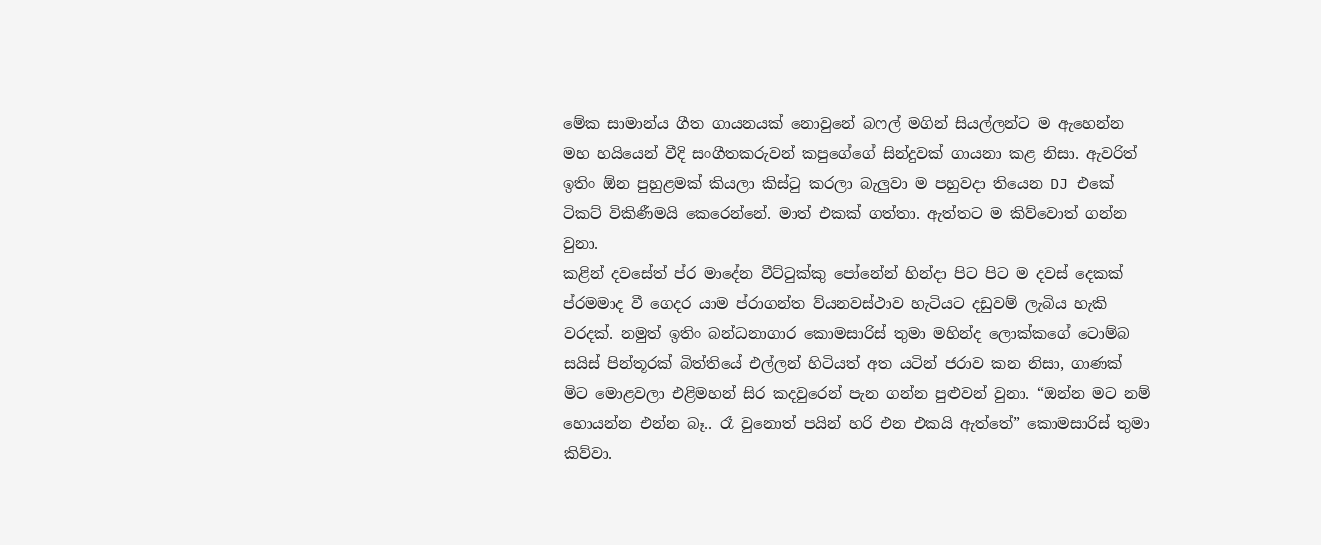මේක සාමාන්ය ගීත ගායනයක් නොවුනේ බෆල් මගින් සියල්ලන්ට ම ඇහෙන්න මහ හයියෙන් වීදි සංගීතකරුවන් කපුගේගේ සින්දුවක් ගායනා කළ නිසා. ඇවරිත් ඉතිං ඕන පුහුළමක් කියලා කිස්ටු කරලා බැලුවා ම පහුවදා තියෙන DJ එකේ ටිකට් විකිණීමයි කෙරෙන්නේ. මාත් එකක් ගත්තා. ඇත්තට ම කිව්වොත් ගන්න වුනා.
කළින් දවසේත් ප්ර මාදේන වීට්ටුක්කු පෝනේන් හින්දා පිට පිට ම දවස් දෙකක් ප්රමමාද වී ගෙදර යාම ප්රාගන්ත ව්යනවස්ථාව හැටියට දඩුවම් ලැබිය හැකි වරදක්. නමුත් ඉතිං බන්ධනාගාර කොමසාරිස් තුමා මහින්ද ලොක්කගේ ටොම්බ සයිස් පින්තූරක් බිත්තියේ එල්ලන් හිටියත් අත යටින් ජරාව කන නිසා, ගාණක් මිට මොළවලා එළිමහන් සිර කදවුරෙන් පැන ගන්න පුළුවන් වුනා. “ඔන්න මට නම් හොයන්න එන්න බෑ.. රෑ වුනොත් පයින් හරි එන එකයි ඇත්තේ” කොමසාරිස් තුමා කිව්වා.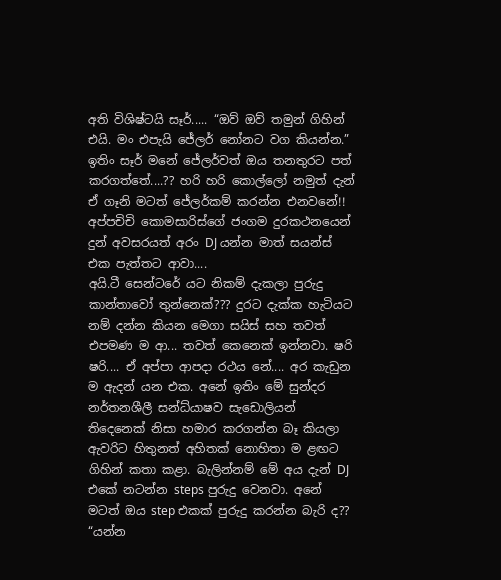අති විශිෂ්ටයි සෑර්..... “ඔව් ඔව් තමුන් ගිහින් එයි. මං එපැයි ජේලර් නෝනට වග කියන්න.” ඉතිං සෑර් මනේ ජේලර්වත් ඔය තනතුරට පත් කරගත්තේ....?? හරි හරි කොල්ලෝ නමුත් දැන් ඒ ගෑනි මටත් ජේලර්කම් කරන්න එනවනේ!! අප්පචිචි කොමසාරිස්ගේ ජංගම දුරකථනයෙන් දුන් අවසරයත් අරං DJ යන්න මාත් සයන්ස් එක පැත්තට ආවා....
අයි.ටී සෙන්ටරේ යට නිකම් දැකලා පුරුදු කාන්තාවෝ තුන්නෙක්??? දුරට දැක්ක හැටියට නම් දන්න කියන මෙගා සයිස් සහ තවත් එපමණ ම ආ... තවත් කෙනෙක් ඉන්නවා. ෂරි ෂරි.... ඒ අප්පා ආපදා රථය නේ.... අර කැඩුන ම ඇදන් යන එක. අනේ ඉතිං මේ සුන්දර නර්තනශීලී සන්ධ්යාෂව සැඩොලියන් තිදෙනෙක් නිසා හමාර කරගන්න බෑ කියලා ඇවරිට හිතුනත් අහිතක් නොහිතා ම ළඟට ගිහින් කතා කළා. බැලින්නම් මේ අය දැන් DJ එකේ නටන්න steps පුරුදු වෙනවා. අනේ මටත් ඔය step එකක් පුරුදු කරන්න බැරි ද??
“යන්න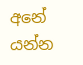අනේ යන්න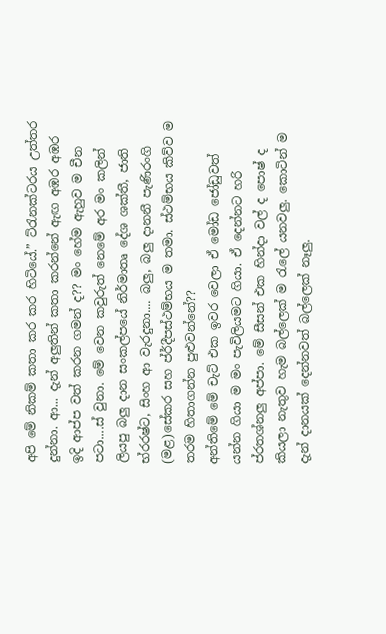අපි මේ නිකම් කතා කර කර හිටියේ.” ට්රැනක්ටරය උත්තර දුන්නා. ආ... දැන් අලුතින් කතා කරන්නේ ඇඟ අඹර අඹර ඉදි ආප්ප වත් කරන ගමන් ද?? මං හේම ඇහුව ම චීන පටා....ස් වුනා. මේ වෙන කවුරුත් නෙමේ අර මං කලින් ලියපු බලු දාන සංකල්පයේ නිර්මාතෘ දේශ ශක්තී, ජාති භ්රරෂ්ට, සිංහ ආ වැරදුනා.... බලු, බලු දානනී පැණිරංගි (මළ)සේකර සහ ප්ර්දීපස්ථම්භය ම තමා. ස්ථම්භය කිව්ව ම තරම හිතාගන්න පුළුවන්නේ??
අන්තිමේ මේ චැට් එක ඉවර වෙලා ඒ මෝඩ ජෝඩුවත් යන්න ගියා ම මං පැවිලියමට ගියා. ඒ දෙන්නට හරි ප්රතශ්නලු අප්පා. මේ සීසන් එක හින්දා වල් ද පොෂ් ද කියලා නැතුව හැම බල්ලෙක් ම රැලේ යනවලු. කොටින් ම දැන් දානයක් දෙන්නවත් බල්ලෙක් නෑලු.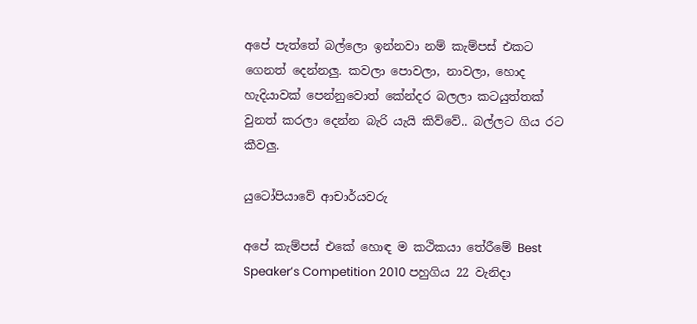අපේ පැත්තේ බල්ලො ඉන්නවා නම් කැම්පස් එකට ගෙනත් දෙන්නලු. කවලා පොවලා, නාවලා, හොද හැදියාවක් පෙන්නුවොත් කේන්දර බලලා කටයුත්තක් වුනත් කරලා දෙන්න බැරි යැයි කිව්වේ.. බල්ලට ගිය රට කීවලු.

යුටෝපියාවේ ආචාර්යවරු

අපේ කැම්පස් එකේ හොඳ ම කථිකයා තේරීමේ Best Speaker’s Competition 2010 පහුගිය 22 වැනිදා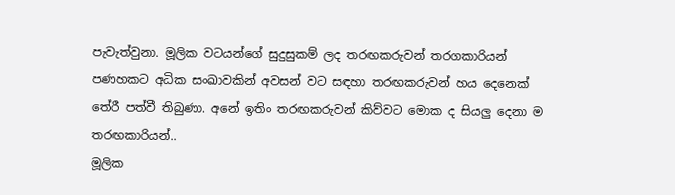පැවැත්වුනා. මූලික වටයන්ගේ සුදුසුකම් ලද තරඟකරුවන් තරගකාරියන් පණහකට අධික සංඛාවකින් අවසන් වට සඳහා තරඟකරුවන් හය දෙනෙක් තේරී පත්වී තිබුණා. අනේ ඉතිං තරඟකරුවන් කිව්වට මොක ද සියලු දෙනා ම තරඟකාරියන්..
මූලික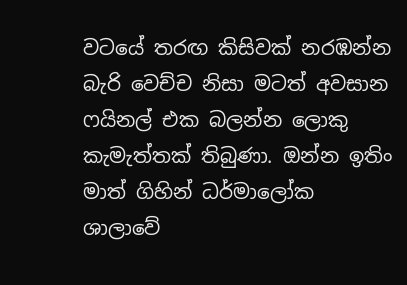වටයේ තරඟ කිසිවක් නරඹන්න බැරි වෙච්ච නිසා මටත් අවසාන ෆයිනල් එක බලන්න ලොකු කැමැත්තක් තිබුණා. ඔන්න ඉතිං මාත් ගිහින් ධර්මාලෝක ශාලාවේ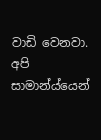වාඩි වෙනවා. අපි සාමාන්ය්යෙන්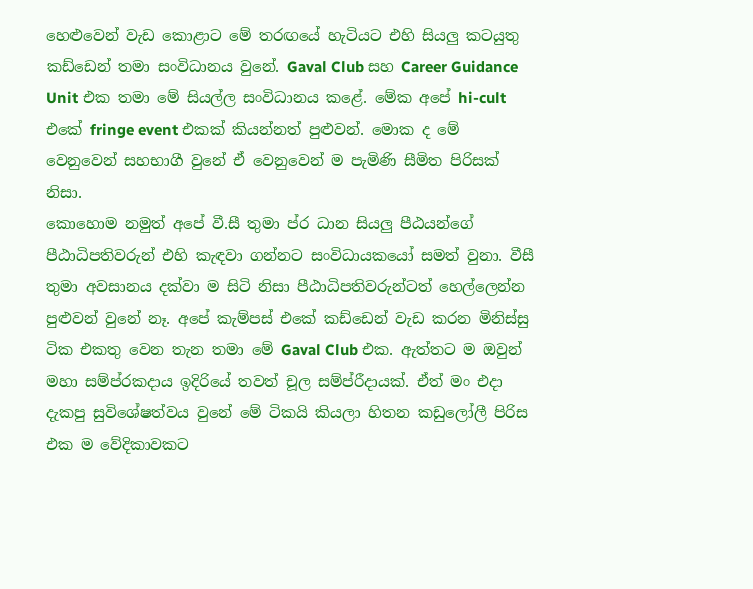හෙළුවෙන් වැඩ කොළාට මේ තරඟයේ හැටියට එහි සියලු කටයුතු කඩ්ඩෙන් තමා සංවිධානය වුනේ. Gaval Club සහ Career Guidance Unit එක තමා මේ සියල්ල සංවිධානය කළේ. මේක අපේ hi-cult එකේ fringe event එකක් කියන්නත් පුළුවන්. මොක ද මේ වෙනුවෙන් සහභාගී වුනේ ඒ වෙනුවෙන් ම පැමිණි සීමිත පිරිසක් නිසා.
කොහොම නමුත් අපේ වී.සී තුමා ප්ර ධාන සියලු පීඨයන්ගේ පීඨාධිපතිවරුන් එහි කැඳවා ගන්නට සංවිධායකයෝ සමත් වුනා. වීසී තුමා අවසානය දක්වා ම සිටි නිසා පීඨාධිපතිවරුන්ටත් හෙල්ලෙන්න පුළුවන් වුනේ නෑ. අපේ කැම්පස් එකේ කඩ්ඩෙන් වැඩ කරන මිනිස්සු ටික එකතු වෙන තැන තමා මේ Gaval Club එක. ඇත්තට ම ඔවුන් මහා සම්ප්රකදාය ඉදිරියේ තවත් චූල සම්ප්රීදායක්. ඒත් මං එදා දැකපු සුවිශේෂත්වය වුනේ මේ ටිකයි කියලා හිතන කඩුලෝලී පිරිස එක ම වේදිකාවකට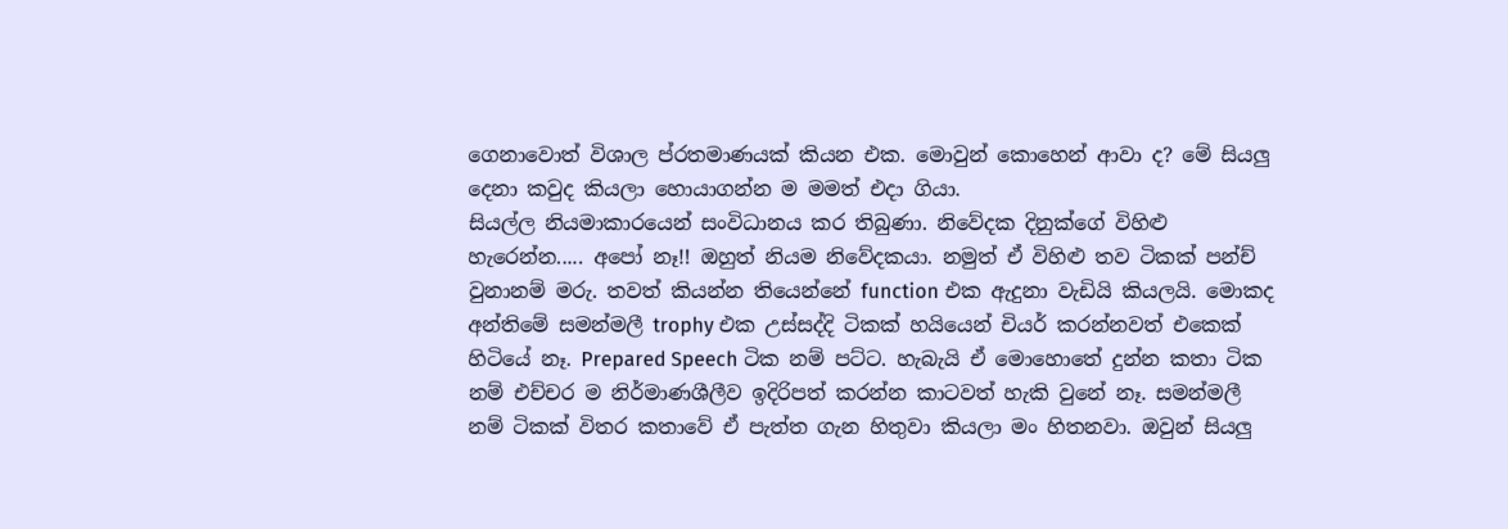ගෙනාවොත් විශාල ප්රතමාණයක් කියන එක. මොවුන් කොහෙන් ආවා ද? මේ සියලු දෙනා කවුද කියලා හොයාගන්න ම මමත් එදා ගියා.
සියල්ල නියමාකාරයෙන් සංවිධානය කර තිබුණා. නිවේදක දිනුක්ගේ විහිළු හැරෙන්න..... අපෝ නෑ!! ඔහුත් නියම නිවේදකයා. නමුත් ඒ විහිළු තව ටිකක් පන්ච් වුනානම් මරු. තවත් කියන්න තියෙන්නේ function එක ඇදුනා වැඩියි කියලයි. මොකද අන්තිමේ සමන්මලී trophy එක උස්සද්දි ටිකක් හයියෙන් චියර් කරන්නවත් එකෙක් හිටියේ නෑ. Prepared Speech ටික නම් පට්ට. හැබැයි ඒ මොහොතේ දුන්න කතා ටික නම් එච්චර ම නිර්මාණශීලීව ඉදිරිපත් කරන්න කාටවත් හැකි වුනේ නෑ. සමන්මලී නම් ටිකක් විතර කතාවේ ඒ පැත්ත ගැන හිතුවා කියලා මං හිතනවා. ඔවුන් සියලු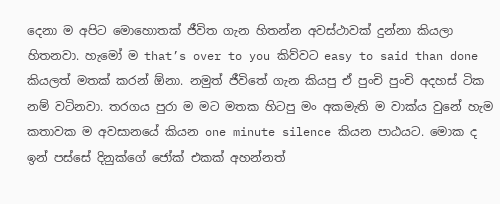දෙනා ම අපිට මොහොතක් ජීවිත ගැන හිතන්න අවස්ථාවක් දුන්නා කියලා හිතනවා. හැමෝ ම that’s over to you කිව්වට easy to said than done කියලත් මතක් කරන් ඕනා. නමුත් ජීවිතේ ගැන කියපු ඒ පුංචි පුංචි අදහස් ටික නම් වටිනවා. තරගය පුරා ම මට මතක හිටපු මං අකමැති ම වාක්ය වුනේ හැම කතාවක ම අවසානයේ කියන one minute silence කියන පාඨයට. මොක ද ඉන් පස්සේ දිනුක්ගේ ජෝක් එකක් අහන්නත්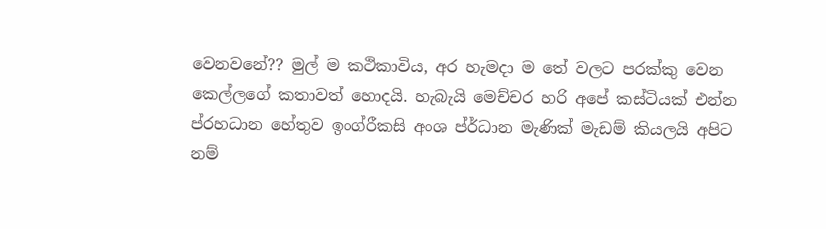වෙනවනේ?? මුල් ම කථිකාවිය, අර හැමදා ම තේ වලට පරක්කු වෙන කෙල්ලගේ කතාවත් හොදයි. හැබැයි මෙච්චර හරි අපේ කස්ටියක් එන්න ප්රහධාන හේතුව ඉංග්රීකසි අංශ ප්ර්ධාන මැණික් මැඩම් කියලයි අපිට නම්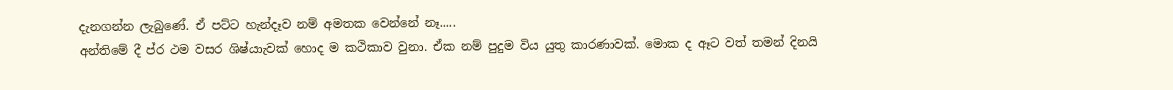දැනගන්න ලැබුණේ. ඒ පට්ට හැන්දෑව නම් අමතක වෙන්නේ නෑ.....
අන්තිමේ දී ප්ර ථම වසර ශිෂ්යාැවක් හොද ම කථිකාව වුනා. ඒක නම් පුදුම විය යුතු කාරණාවක්. මොක ද ඈට වත් තමන් දිනයි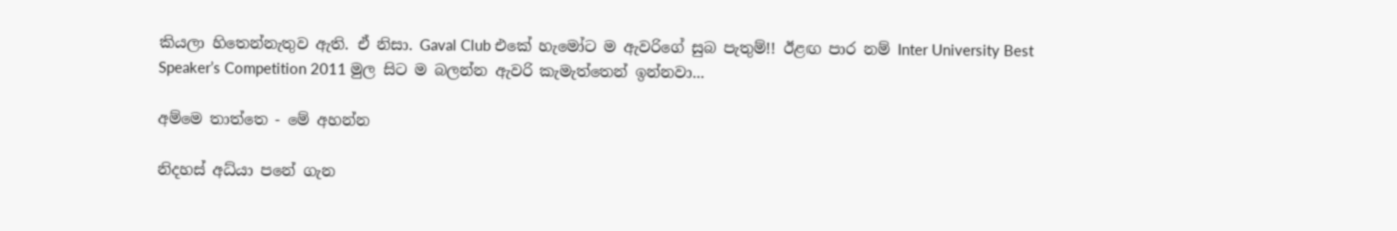කියලා හිතෙන්නැතුව ඇති. ඒ නිසා. Gaval Club එකේ හැමෝට ම ඇවරිගේ සුබ පැතුම්!! ඊළඟ පාර නම් Inter University Best Speaker’s Competition 2011 මුල සිට ම බලන්න ඇවරි කැමැත්තෙන් ඉන්නවා...

අම්මෙ තාත්තෙ - මේ අහන්න

නිදහස් අධ්යා පනේ ගැන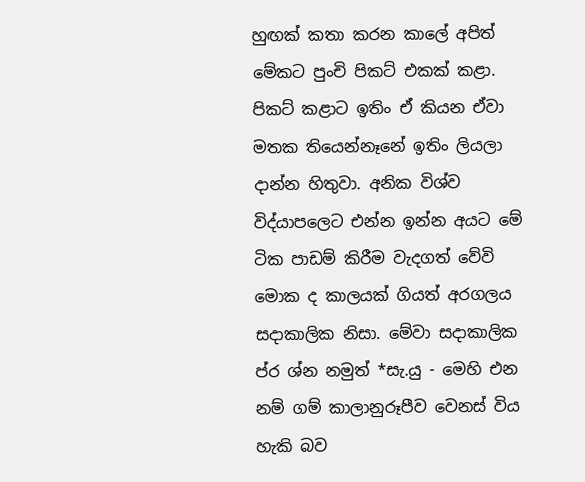හුඟක් කතා කරන කාලේ අපිත් මේකට පුංචි පිකට් එකක් කළා. පිකට් කළාට ඉතිං ඒ කියන ඒවා මතක තියෙන්නෑනේ ඉතිං ලියලා දාන්න හිතුවා. අනික විශ්ව විද්යාපලෙට එන්න ඉන්න අයට මේ ටික පාඩම් කිරීම වැදගත් වේවි මොක ද කාලයක් ගියත් අරගලය සදාකාලික නිසා. මේවා සදාකාලික ප්ර ශ්න නමුත් *සැ.යු - මෙහි එන නම් ගම් කාලානුරූපීව වෙනස් විය හැකි බව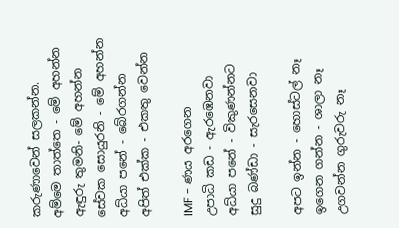කරුණාවෙන් සලකන්න.
අම්මෙ තාත්තෙ - මේ අහන්න
ඇඳුරු තුමනි- මේ අහන්න
සේවක සොයුරනි - මේ අහන්න
අධ්යා පනේ - බේරගන්න
අපිත් එක්ක - එකතු වෙන්න

IMF - ණය අරගෙන
උපාධි කඩ - ඇරඹෙනවා
අධ්යා පනේ - විකුණන්නට
සුදු බණ්ඩා - සැරසෙනවා

අපට ඉන්න - හොස්ටල් නෑ
ඉගෙන ගන්න - ශාලා නෑ
උගවන්න ගුරුවරු නෑ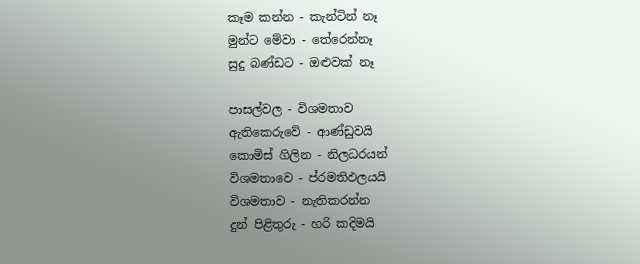කෑම කන්න - කැන්ටින් නෑ
මුන්ට මේවා - තේරෙන්නෑ
සුදු බණ්ඩට - ඔළුවක් නෑ

පාසල්වල - විශමතාව
ඇතිකෙරුවේ - ආණ්ඩුවයි
කොමිස් ගිලින - නිලධරයන්
විශමතාවෙ - ප්රමතිඵලයයි
විශමතාව - නැතිකරන්න
දුන් පිළිතුරු - හරි කදිමයි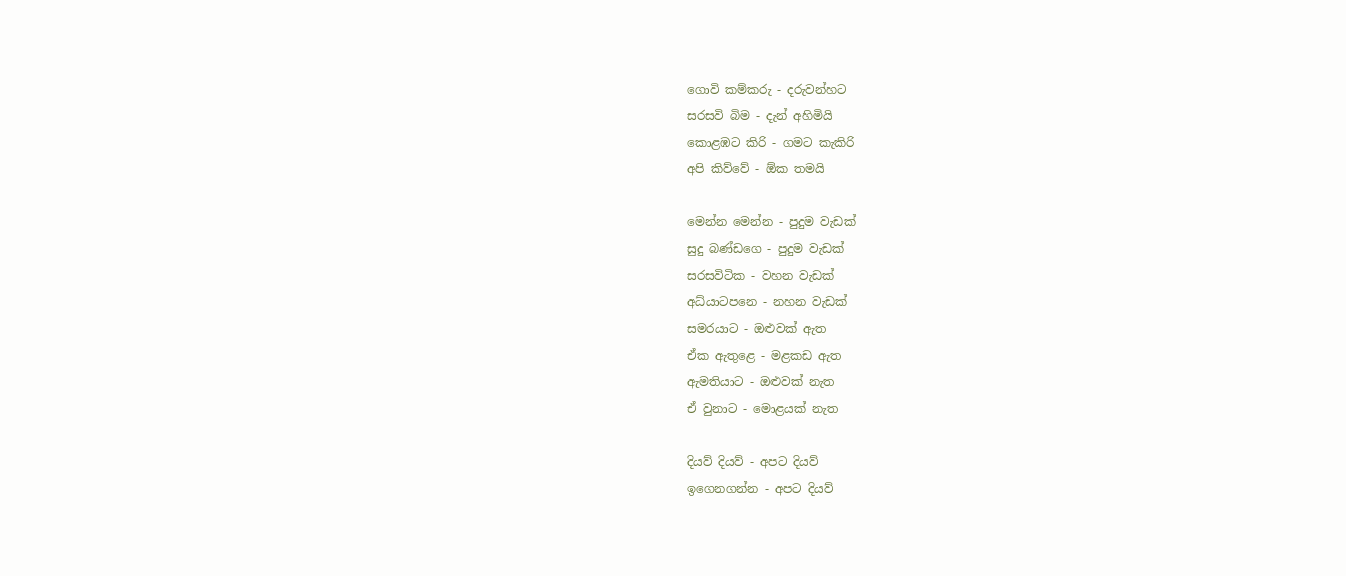ගොවි කම්කරු - දරුවන්හට
සරසවි බිම - දැන් අහිමියි
කොළඹට කිරි - ගමට කැකිරි
අපි කිව්වේ - ඕක තමයි

මෙන්න මෙන්න - පුදුම වැඩක්
සුදු බණ්ඩගෙ - පුදුම වැඩක්
සරසවිටික - වහන වැඩක්
අධ්යාටපනෙ - නහන වැඩක්
සමරයාට - ඔළුවක් ඇත
ඒක ඇතුළෙ - මළකඩ ඇත
ඇමතියාට - ඔළුවක් නැත
ඒ වුනාට - මොළයක් නැත

දියව් දියව් - අපට දියව්
ඉගෙනගන්න - අපට දියව්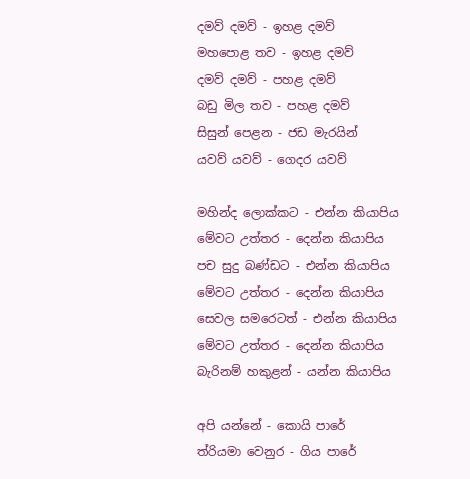දමව් දමව් - ඉහළ දමව්
මහපොළ තව - ඉහළ දමව්
දමව් දමව් - පහළ දමව්
බඩු මිල තව - පහළ දමව්
සිසුන් පෙළන - ජඩ මැරයින්
යවව් යවව් - ගෙදර යවව්

මහින්ද ලොක්කට - එන්න කියාපිය
මේවට උත්තර - දෙන්න කියාපිය
පච සුදු බණ්ඩට - එන්න කියාපිය
මේවට උත්තර - දෙන්න කියාපිය
සෙවල සමරෙටත් - එන්න කියාපිය
මේවට උත්තර - දෙන්න කියාපිය
බැරිනම් හකුළන් - යන්න කියාපිය

අපි යන්නේ - කොයි පාරේ
ත්රියමා වෙනුර - ගිය පාරේ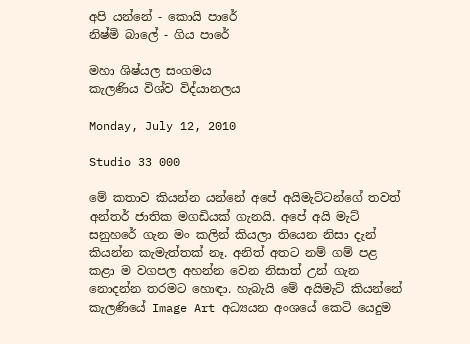අපි යන්නේ - කොයි පාරේ
නිෂ්මි බාලේ - ගිය පාරේ

මහා ශිෂ්යල සංගමය
කැලණිය විශ්ව විද්යානලය

Monday, July 12, 2010

Studio 33 000

මේ කතාව කියන්න යන්නේ අපේ අයිමැට්ටන්ගේ තවත් අන්තර් ජාතික මගඩියක් ගැනයි. අපේ අයි මැට් සනුහරේ ගැන මං කලින් කියලා තියෙන නිසා දැන් කියන්න කැමැත්තක් නෑ. අනිත් අතට නම් ගම් පළ කළා ම වගපල අහන්න වෙන නිසාත් උන් ගැන නොදන්න තරමට හොඳා. හැබැයි මේ අයිමැට් කියන්නේ කැලණියේ Image Art අධ්‍යයන අංශයේ කෙටි යෙදුම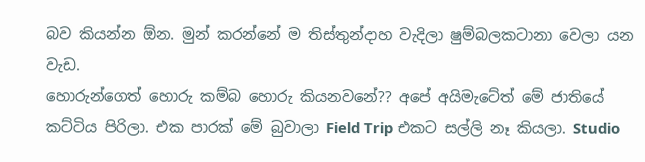බව කියන්න ඕන. මුන් කරන්නේ ම තිස්තුන්දාහ වැදිලා ෂුම්බලකටානා වෙලා යන වැඩ.
හොරුන්ගෙත් හොරු කම්බ හොරු කියනවනේ?? අපේ අයිමැටේත් මේ ජාතියේ කට්ටිය පිරිලා. එක පාරක් මේ බුවාලා Field Trip එකට සල්ලි නෑ කියලා. Studio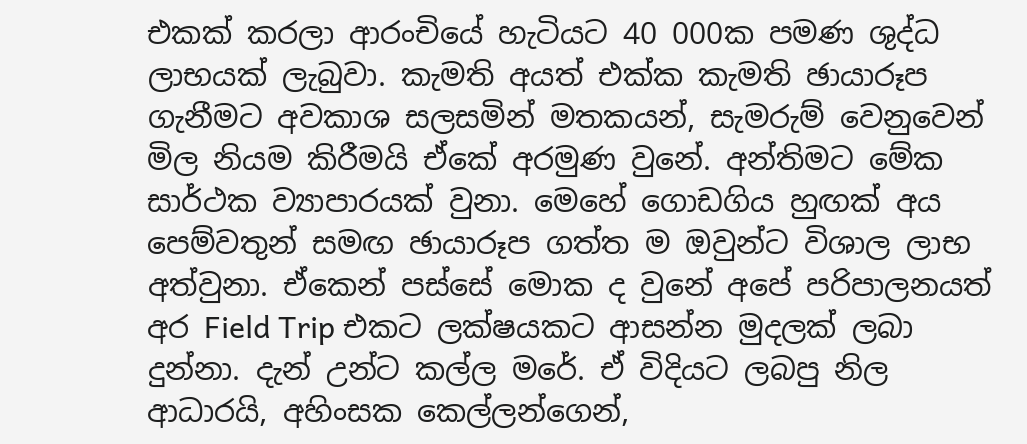එකක් කරලා ආරංචියේ හැටියට 40 000ක පමණ ශුද්ධ ලාභයක් ලැබුවා. කැමති අයත් එක්ක කැමති ඡායාරූප ගැනීමට අවකාශ සලසමින් මතකයන්, සැමරුම් වෙනුවෙන් මිල නියම කිරීමයි ඒකේ අරමුණ වුනේ. අන්තිමට මේක සාර්ථක ව්‍යාපාරයක් වුනා. මෙහේ ගොඩගිය හුඟක් අය පෙම්වතුන් සමඟ ඡායාරූප ගත්ත ම ඔවුන්ට විශාල ලාභ අත්වුනා. ඒකෙන් පස්සේ මොක ද වුනේ අපේ පරිපාලනයත් අර Field Trip එකට ලක්ෂයකට ආසන්න මුදලක් ලබා දුන්නා. දැන් උන්ට කල්ල මරේ. ඒ විදියට ලබපු නිල ආධාරයි, අහිංසක කෙල්ලන්ගෙන්,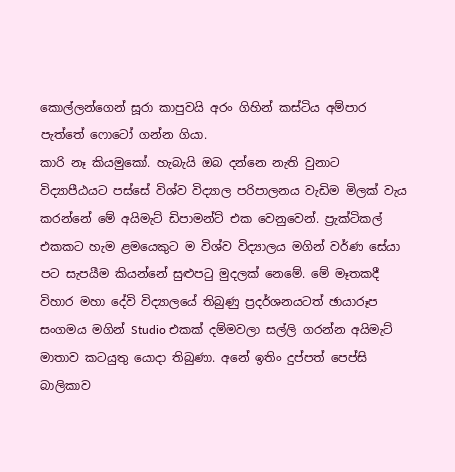කොල්ලන්ගෙන් සූරා කාපුවයි අරං ගිහින් කස්ටිය අම්පාර පැත්තේ ෆොටෝ ගන්න ගියා.
කාරි නෑ කියමුකෝ. හැබැයි ඔබ දන්නෙ නැති වුනාට විද්‍යාපීඨයට පස්සේ විශ්ව විද්‍යාල පරිපාලනය වැඩිම මිලක් වැය කරන්නේ මේ අයිමැට් ඩිපාමන්ට් එක වෙනුවෙන්. ප්‍රැක්ටිකල් එකකට හැම ළමයෙකුට ම විශ්ව විද්‍යාලය මගින් වර්ණ සේයා පට සැපයීම කියන්නේ සුළුපටු මුදලක් නෙමේ. මේ මෑතකදී විහාර මහා දේවි විද්‍යාලයේ තිබුණු ප්‍රදර්ශනයටත් ඡායාරූප සංගමය මගින් Studio එකක් දම්මවලා සල්ලි ගරන්න අයිමැට් මාතාව කටයුතු යොදා තිබුණා. අනේ ඉතිං දුප්පත් පෙප්සි බාලිකාව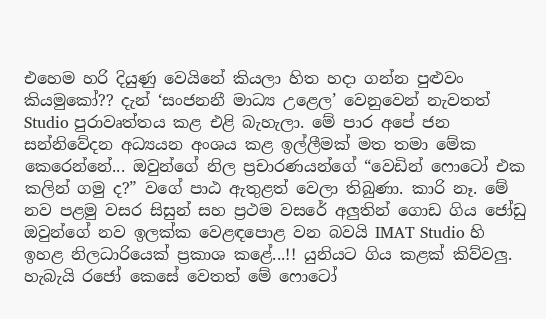එහෙම හරි දියුණු වෙයිනේ කියලා හිත හදා ගන්න පුළුවං කියමුකෝ?? දැන් ‘සංජනනී මාධ්‍ය උළෙල’ වෙනුවෙන් නැවතත් Studio පුරාවෘත්තය කළ එළි බැහැලා. මේ පාර අපේ ජන සන්නිවේදන අධ්‍යයන අංශය කළ ඉල්ලීමක් මත තමා මේක කෙරෙන්නේ... ඔවුන්ගේ නිල ප්‍රචාරණයන්ගේ “වෙඩින් ෆොටෝ එක කලින් ගමු ද?” වගේ පාඨ ඇතුළත් වෙලා තිබුණා. කාරි නෑ. මේ නව පළමු වසර සිසුන් සහ ප්‍රථම වසරේ අලුතින් ගොඩ ගිය ජෝඩු ඔවුන්ගේ නව ඉලක්ක වෙළඳපොළ වන බවයි IMAT Studio හි ඉහළ නිලධාරියෙක් ප්‍රකාශ කළේ...!! යුනියට ගිය කළක් කිව්වලු. හැබැයි රජෝ කෙසේ වෙතත් මේ ෆොටෝ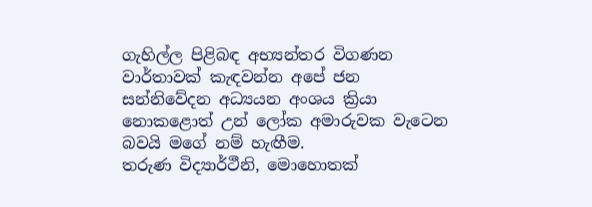ගැහිල්ල පිළිබඳ අභ්‍යන්තර විගණන වාර්තාවක් කැඳවන්න අපේ ජන සන්නිවේදන අධ්‍යයන අංශය ක්‍රියා නොකළොත් උන් ලෝක අමාරුවක වැටෙන බවයි මගේ නම් හැඟීම.
තරුණ විද්‍යාර්ථීනි, මොහොතක්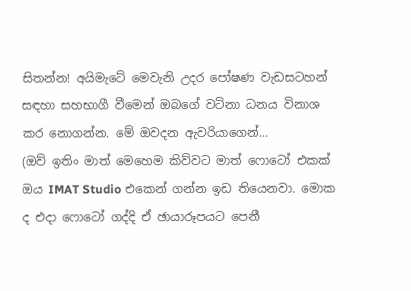සිතන්න! අයිමැටේ මෙවැනි උදර පෝෂණ වැඩසටහන් සඳහා සහභාගී වීමෙන් ඔබගේ වටිනා ධනය විනාශ කර නොගන්න. මේ ඔවදන ඇවරියාගෙන්...
(ඔව් ඉතිං මාත් මෙහෙම කිව්වට මාත් ෆොටෝ එකක් ඔය IMAT Studio එකෙන් ගන්න ඉඩ තියෙනවා. මොක ද එදා ෆොටෝ ගද්දි ඒ ඡායාරූපයට පෙනී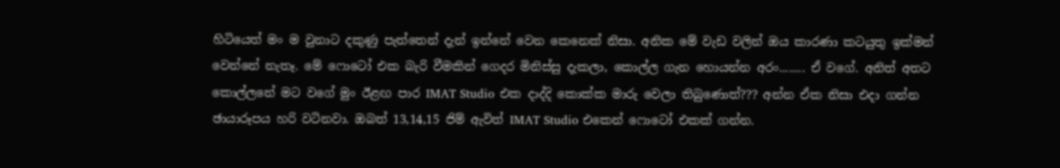හිටියෙත් මං ම වුනාට දකුණු පැත්තෙන් දැන් ඉන්නේ වෙන කෙනෙක් නිසා. අනික මේ වැඩ වලින් ඔය කාරණා කටයුතු ඉක්මන් වෙන්නේ නැතෑ. මේ ෆොටෝ එක බැරි වීමකින් ගෙදර මිනිස්සු දැකලා, කොල්ල ගැන හොයන්න අරං........ ඒ වගේ. අනිත් අතට කොල්ලනේ මට වගේ මුං ඊළඟ පාර IMAT Studio එක දාද්දි කොක්ක මාරු වෙලා තිබුණොත්??? අන්න ඒක නිසා එදා ගන්න ඡායාරූපය හරි වටිනවා. ඔබත් 13,14,15 ජිම් ඇවිත් IMAT Studio එකෙන් ෆොටෝ එකක් ගන්න.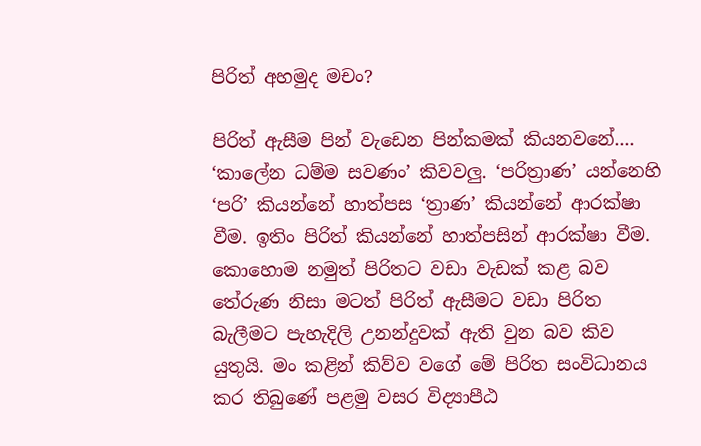පිරිත් අහමුද මචං?

පිරිත් ඇසීම පින් වැඩෙන පින්කමක් කියනවනේ.... ‘කාලේන ධම්ම සවණං’ කිවවලු. ‘පරිත්‍රාණ’ යන්නෙහි ‘පරි’ කියන්නේ හාත්පස ‘ත්‍රාණ’ කියන්නේ ආරක්ෂා වීම. ඉතිං පිරිත් කියන්නේ හාත්පසින් ආරක්ෂා වීම. කොහොම නමුත් පිරිතට වඩා වැඩක් කළ බව තේරුණ නිසා මටත් පිරිත් ඇසීමට වඩා පිරිත බැලීමට පැහැදිලි උනන්දුවක් ඇති වුන බව කිව යුතුයි. මං කළින් කිව්ව වගේ මේ පිරිත සංවිධානය කර තිබුණේ පළමු වසර විද්‍යාපීඨ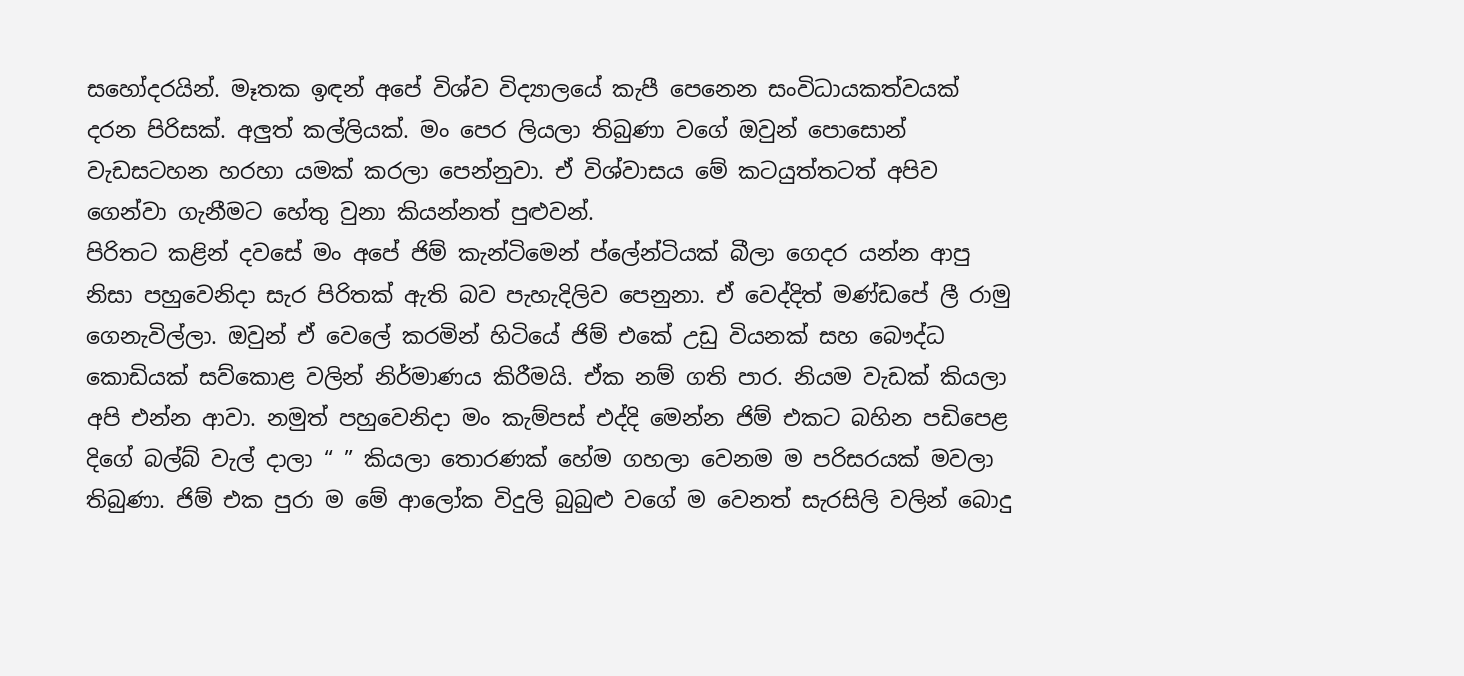සහෝදරයින්. මෑතක ඉඳන් අපේ විශ්ව විද්‍යාලයේ කැපී පෙනෙන සංවිධායකත්වයක් දරන පිරිසක්. අලුත් කල්ලියක්. මං පෙර ලියලා තිබුණා වගේ ඔවුන් පොසොන් වැඩසටහන හරහා යමක් කරලා පෙන්නුවා. ඒ විශ්වාසය මේ කටයුත්තටත් අපිව ගෙන්වා ගැනීමට හේතු වුනා කියන්නත් පුළුවන්.
පිරිතට කළින් දවසේ මං අපේ ජිම් කැන්ටිමෙන් ප්ලේන්ටියක් බීලා ගෙදර යන්න ආපු නිසා පහුවෙනිදා සැර පිරිතක් ඇති බව පැහැදිලිව පෙනුනා. ඒ වෙද්දිත් මණ්ඩපේ ලී රාමු ගෙනැවිල්ලා. ඔවුන් ඒ වෙලේ කරමින් හිටියේ ජිම් එකේ උඩු වියනක් සහ බෞද්ධ කොඩියක් සව්කොළ වලින් නිර්මාණය කිරීමයි. ඒක නම් ගති පාර. නියම වැඩක් කියලා අපි එන්න ආවා. නමුත් පහුවෙනිදා මං කැම්පස් එද්දි මෙන්න ජිම් එකට බහින පඩිපෙළ දිගේ බල්බ් වැල් දාලා “ ” කියලා තොරණක් හේම ගහලා වෙනම ම පරිසරයක් මවලා තිබුණා. ජිම් එක පුරා ම මේ ආලෝක විදුලි බුබුළු වගේ ම වෙනත් සැරසිලි වලින් බොදු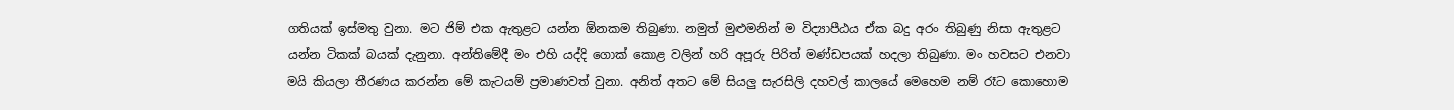ගතියක් ඉස්මතු වුනා. මට ජිම් එක ඇතුළට යන්න ඕනකම තිබුණා. නමුත් මුළුමනින් ම විද්‍යාපීඨය ඒක බදු අරං තිබුණු නිසා ඇතුළට යන්න ටිකක් බයක් දැනුනා. අන්තිමේදී මං එහි යද්දි ගොක් කොළ වලින් හරි අපූරු පිරිත් මණ්ඩපයක් හදලා තිබුණා. මං හවසට එනවා මයි කියලා තීරණය කරන්න මේ කැටයම් ප්‍රමාණවත් වුනා. අනිත් අතට මේ සියලු සැරසිලි දහවල් කාලයේ මෙහෙම නම් රෑට කොහොම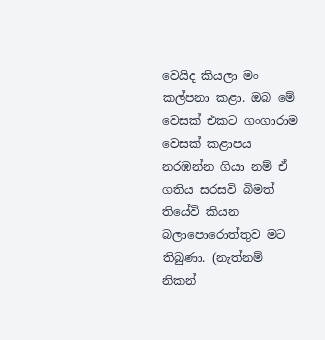වෙයිද කියලා මං කල්පනා කළා. ඔබ මේ වෙසක් එකට ගංගාරාම වෙසක් කළාපය නරඹන්න ගියා නම් ඒ ගතිය සරසවි බිමත් තියේවි කියන බලාපොරොත්තුව මට තිබුණා. (නැත්නම් නිකන්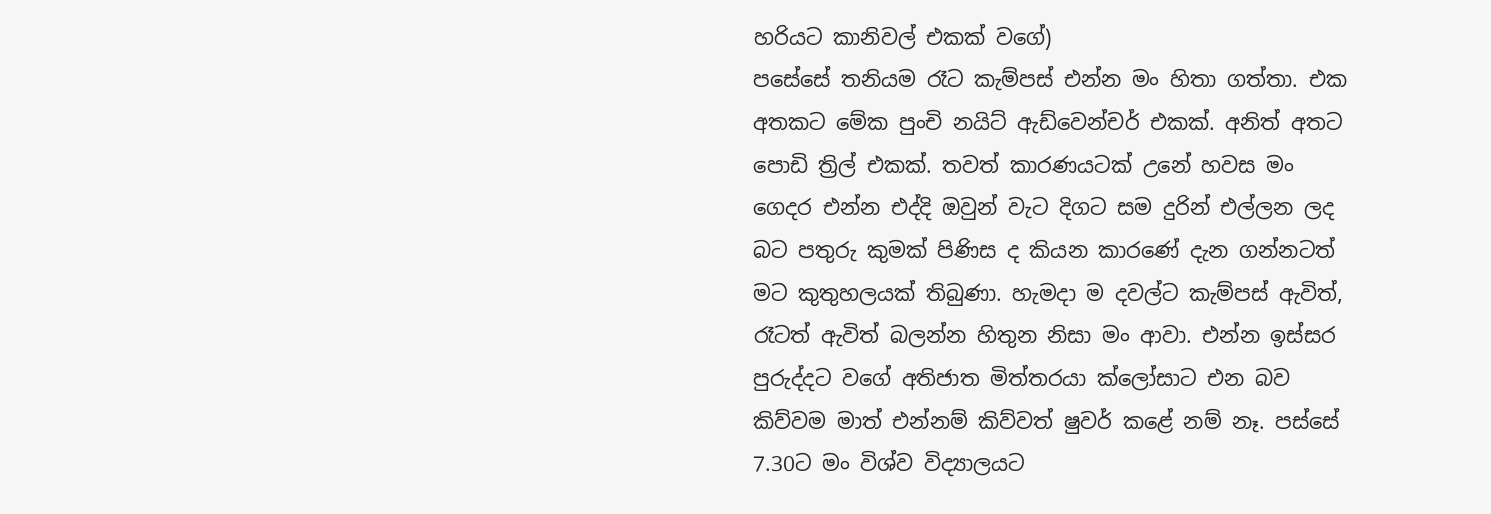හරියට කානිවල් එකක් වගේ)
පසේසේ තනියම රෑට කැම්පස් එන්න මං හිතා ගත්තා. එක අතකට මේක පුංචි නයිට් ඇඩ්වෙන්චර් එකක්. අනිත් අතට පොඩි ත්‍රිල් එකක්. තවත් කාරණයටක් උනේ හවස මං ගෙදර එන්න එද්දි ඔවුන් වැට දිගට සම දුරින් එල්ලන ලද බට පතුරු කුමක් පිණිස ද කියන කාරණේ දැන ගන්නටත් මට කුතුහලයක් තිබුණා. හැමදා ම දවල්ට කැම්පස් ඇවිත්, රෑටත් ඇවිත් බලන්න හිතුන නිසා මං ආවා. එන්න ඉස්සර පුරුද්දට වගේ අතිජාත මිත්තරයා ක්ලෝසාට එන බව කිව්වම මාත් එන්නම් කිව්වත් ෂුවර් කළේ නම් නෑ. පස්සේ 7.30ට මං විශ්ව විද්‍යාලයට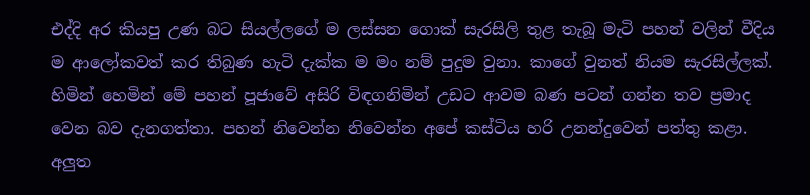එද්දි අර කියපු උණ බට සියල්ලගේ ම ලස්සන ගොක් සැරසිලි තුළ තැබූ මැටි පහන් වලින් වීදිය ම ආලෝකවත් කර තිබුණ හැටි දැක්ක ම මං නම් පුදුම වුනා. කාගේ වුනත් නියම සැරසිල්ලක්.
හිමින් හෙමින් මේ පහන් පූජාවේ අසිරි විඳගනිමින් උඩට ආවම බණ පටන් ගන්න තව ප්‍රමාද වෙන බව දැනගත්තා. පහන් නිවෙන්න නිවෙන්න අපේ කස්ටිය හරි උනන්දුවෙන් පත්තු කළා. අලුත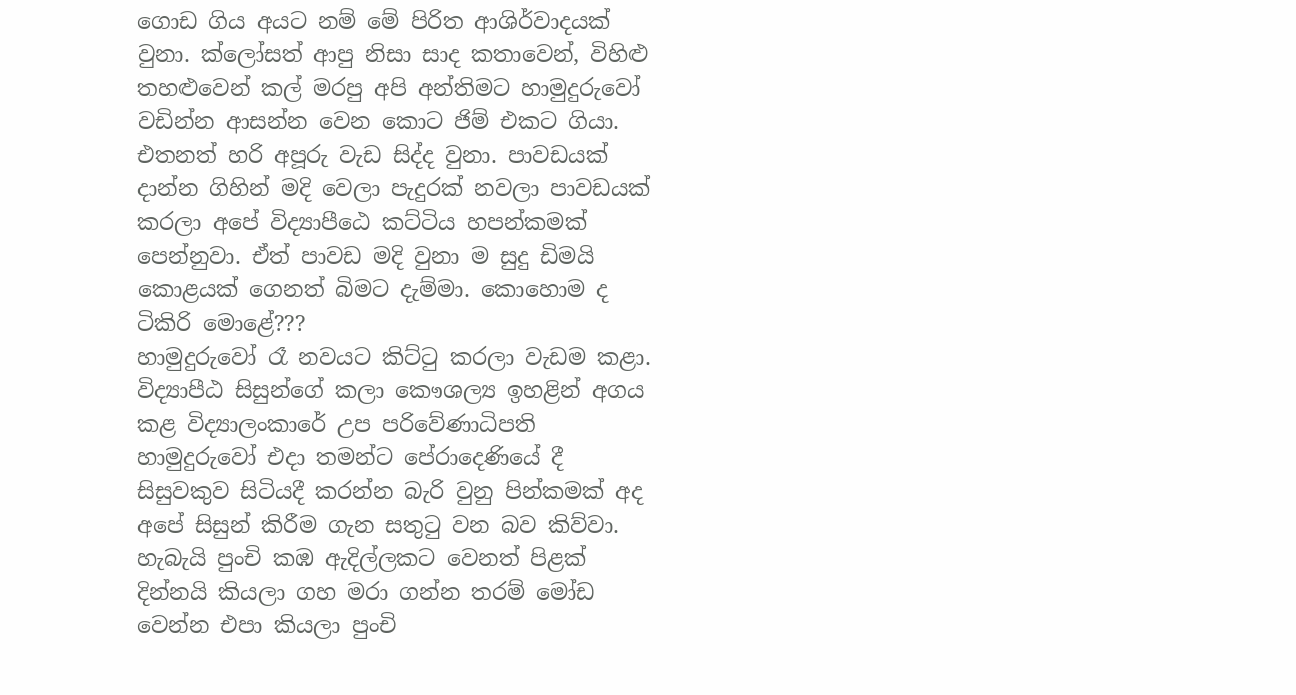ගොඩ ගිය අයට නම් මේ පිරිත ආශිර්වාදයක් වුනා. ක්ලෝසත් ආපු නිසා සාද කතාවෙන්, විහිළු තහළුවෙන් කල් මරපු අපි අන්තිමට හාමුදුරුවෝ වඩින්න ආසන්න වෙන කොට ජිම් එකට ගියා. එතනත් හරි අපූරු වැඩ සිද්ද වුනා. පාවඩයක් දාන්න ගිහින් මදි වෙලා පැදුරක් නවලා පාවඩයක් කරලා අපේ විද්‍යාපීඨෙ කට්ටිය හපන්කමක් පෙන්නුවා. ඒත් පාවඩ මදි වුනා ම සුදු ඩිමයි කොළයක් ගෙනත් බිමට දැම්මා. කොහොම ද ටිකිරි මොළේ???
හාමුදුරුවෝ රෑ නවයට කිට්ටු කරලා වැඩම කළා. විද්‍යාපීඨ සිසුන්ගේ කලා කෞශල්‍ය ඉහළින් අගය කළ විද්‍යාලංකාරේ උප පරිවේණාධිපති හාමුදුරුවෝ එදා තමන්ට පේරාදෙණියේ දී සිසුවකුව සිටියදී කරන්න බැරි වුනු පින්කමක් අද අපේ සිසුන් කිරීම ගැන සතුටු වන බව කිව්වා. හැබැයි පුංචි කඹ ඇදිල්ලකට වෙනත් පිළක් දින්නයි කියලා ගහ මරා ගන්න තරම් මෝඩ වෙන්න එපා කියලා පුංචි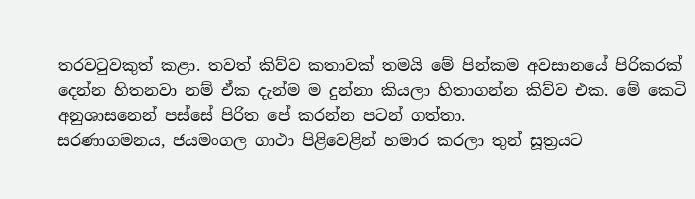තරවටුවකුත් කළා. තවත් කිව්ව කතාවක් තමයි මේ පින්කම අවසානයේ පිරිකරක් දෙන්න හිතනවා නම් ඒක දැන්ම ම දුන්නා කියලා හිතාගන්න කිව්ව එක. මේ කෙටි අනුශාසනෙන් පස්සේ පිරිත පේ කරන්න පටන් ගත්තා.
සරණාගමනය, ජයමංගල ගාථා පිළිවෙළින් හමාර කරලා තුන් සූත්‍රයට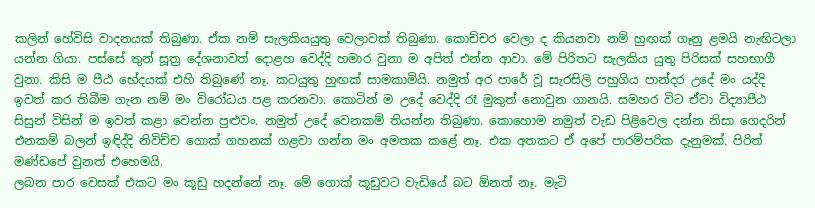කලින් හේවිසි වාදනයක් තිබුණා. ඒක නම් සැලකියයුතු වෙලාවක් තිබුණා. කොච්චර වෙලා ද කියනවා නම් හුඟක් ගෑනු ළමයි නැඟිටලා යන්න ගියා. පස්සේ තුන් සූත්‍ර දේශනාවත් දොළහ වෙද්දි හමාර වුනා ම අපිත් එන්න ආවා. මේ පිරිතට සැලකිය යුතු පිරිසක් සහභාගී වුනා. කිසි ම පීඨ භේදයක් එහි තිබුණේ නෑ. කටයුතු හුඟක් සාමකාමියි. නමුත් අර පාරේ වූ සැරසිලි පහුගිය පාන්දර උදේ මං යද්දි ඉවත් කර තිබීම ගැන නම් මං විරෝධය පළ කරනවා. කොටින් ම උදේ වෙද්දි රෑ මුකුත් නොවුන ගානයි. සමහර විට ඒවා විද්‍යාපීඨ සිසුන් විසින් ම ඉවත් කළා වෙන්න පුළුවං. නමුත් උදේ වෙනකම් තියන්න තිබුණා. කොහොම නමුත් වැඩ පිළිවෙල දන්න නිසා ගෙදරින් එනකම් බලන් ඉඳිද්දි නිවිච්ච ගොක් ගහනක් ගළවා ගන්න මං අමතක කළේ නෑ. එක අතකට ඒ අපේ පාරම්පරික දැනුමක්. පිරිත් මණ්ඩපේ වුනත් එහෙමයි.
ලබන පාර වෙසක් එකට මං කූඩු හදන්නේ නෑ. මේ ගොක් කූඩුවට වැඩියේ බට ඕනත් නෑ. මැටි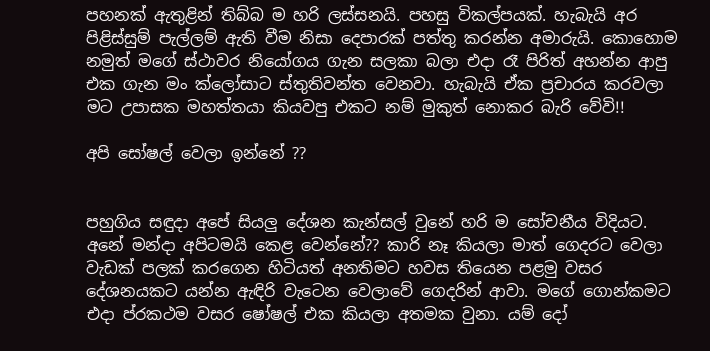පහනක් ඇතුළින් තිබ්බ ම හරි ලස්සනයි. පහසු විකල්පයක්. හැබැයි අර පිළිස්සුම් පැල්ලම් ඇති වීම නිසා දෙපාරක් පත්තු කරන්න අමාරුයි. කොහොම නමුත් මගේ ස්ථාවර නියෝගය ගැන සලකා බලා එදා රෑ පිරිත් අහන්න ආපු එක ගැන මං ක්ලෝසාට ස්තුතිවන්ත වෙනවා. හැබැයි ඒක ප්‍රචාරය කරවලා මට උපාසක මහත්තයා කියවපු එකට නම් මුකුත් නොකර බැරි වේවි!!

අපි සෝෂල් වෙලා ඉන්නේ ??


පහුගිය සඳුදා අපේ සියලු දේශන කැන්සල් වුනේ හරි ම සෝචනීය විදියට. අනේ මන්දා අපිටමයි කෙළ වෙන්නේ?? කාරි නෑ කියලා මාත් ගෙදරට වෙලා වැඩක් පලක් කරගෙන හිටියත් අනතිමට හවස තියෙන පළමු වසර දේශනයකට යන්න ඇඳිරි වැටෙන වෙලාවේ ගෙදරින් ආවා. මගේ ගොන්කමට එදා ප්රකථම වසර ෂෝෂල් එක කියලා අතමක වුනා. යම් දෝ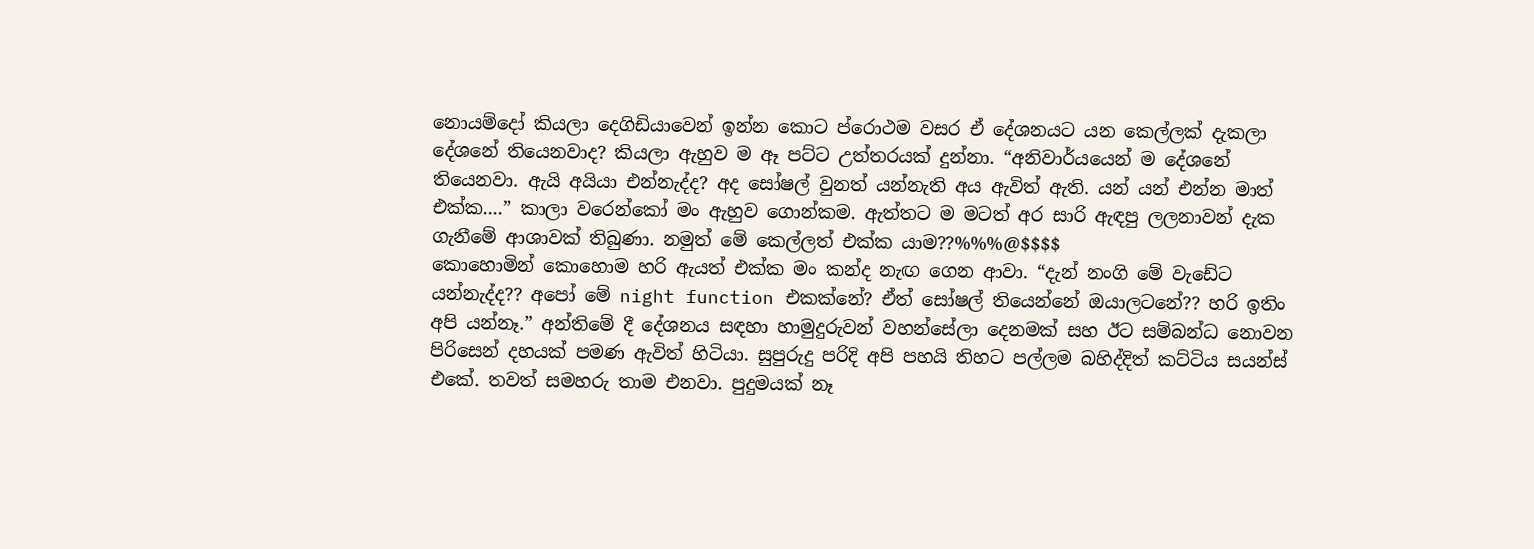නොයම්දෝ කියලා දෙගිඩියාවෙන් ඉන්න කොට ප්රොථම වසර ඒ දේශනයට යන කෙල්ලක් දැකලා දේශනේ තියෙනවාද? කියලා ඇහුව ම ඈ පට්ට උත්තරයක් දුන්නා. “අනිවාර්යයෙන් ම දේශනේ තියෙනවා. ඇයි අයියා එන්නැද්ද? අද සෝෂල් වුනත් යන්නැති අය ඇවිත් ඇති. යන් යන් එන්න මාත් එක්ක....” කාලා වරෙන්කෝ මං ඇහුව ගොන්කම. ඇත්තට ම මටත් අර සාරි ඇඳපු ලලනාවන් දැක ගැනීමේ ආශාවක් තිබුණා. නමුත් මේ කෙල්ලත් එක්ක යාම??%%%@$$$$
කොහොමින් කොහොම හරි ඇයත් එක්ක මං කන්ද නැඟ ගෙන ආවා. “දැන් නංගි මේ වැඩේට යන්නැද්ද?? අපෝ මේ night function එකක්නේ? ඒත් සෝෂල් තියෙන්නේ ඔයාලටනේ?? හරි ඉතිං අපි යන්නෑ.” අන්තිමේ දී දේශනය සඳහා හාමුදුරුවන් වහන්සේලා දෙනමක් සහ ඊට සම්බන්ධ නොවන පිරිසෙන් දහයක් පමණ ඇවිත් හිටියා. සුපුරුදු පරිදි අපි පහයි තිහට පල්ලම බහිද්දිත් කට්ටිය සයන්ස් එකේ. තවත් සමහරු තාම එනවා. පුදුමයක් නෑ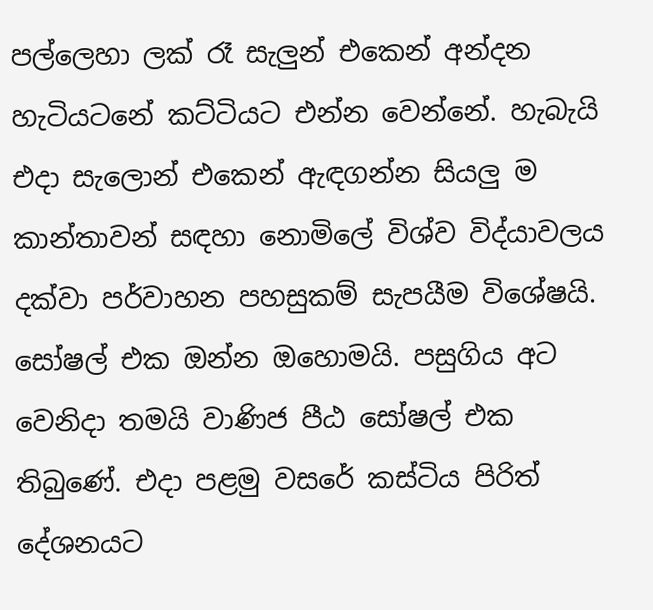පල්ලෙහා ලක් රෑ සැලුන් එකෙන් අන්දන හැටියටනේ කට්ටියට එන්න වෙන්නේ. හැබැයි එදා සැලොන් එකෙන් ඇඳගන්න සියලු ම කාන්තාවන් සඳහා නොමිලේ විශ්ව විද්යාවලය දක්වා පර්වාහන පහසුකම් සැපයීම විශේෂයි. සෝෂල් එක ඔන්න ඔහොමයි. පසුගිය අට වෙනිදා තමයි වාණිජ පීඨ සෝෂල් එක තිබුණේ. එදා පළමු වසරේ කස්ටිය පිරිත් දේශනයට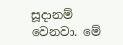සූදානම් වෙනවා. මේ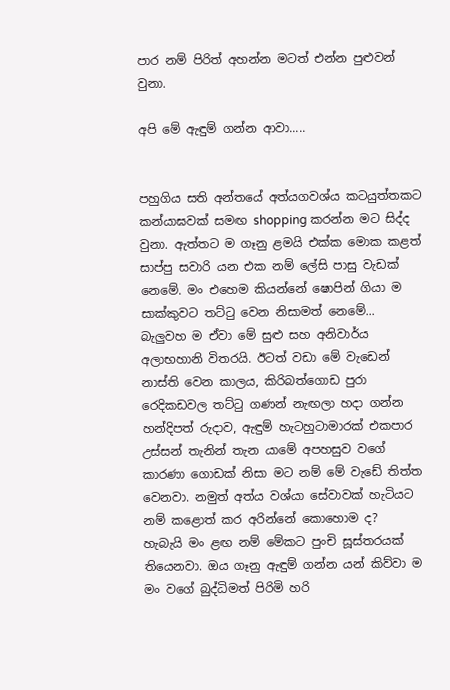පාර නම් පිරිත් අහන්න මටත් එන්න පුළුවන් වුනා.

අපි මේ ඇඳුම් ගන්න ආවා.....


පහුගිය සති අන්තයේ අත්යගවශ්ය කටයුත්තකට කන්යාඝවක් සමඟ shopping කරන්න මට සිද්ද වුනා. ඇත්තට ම ගෑනු ළමයි එක්ක මොක කළත් සාප්පු සවාරි යන එක නම් ලේසි පාසු වැඩක් නෙමේ. මං එහෙම කියන්නේ ෂොපින් ගියා ම සාක්කුවට තට්ටු වෙන නිසාමත් නෙමේ... බැලුවහ ම ඒවා මේ සුළු සහ අනිවාර්ය අලාභහානි විතරයි. ඊටත් වඩා මේ වැඩෙන් නාස්ති වෙන කාලය, කිරිබත්ගොඩ පුරා රෙදිකඩවල තට්ටු ගණන් නැඟලා හදා ගන්න හන්දිපත් රුදාව, ඇඳුම් හැටහුටාමාරක් එකපාර උස්සන් තැනින් තැන යාමේ අපහසුව වගේ කාරණා ගොඩක් නිසා මට නම් මේ වැඩේ තිත්ත වෙනවා. නමුත් අත්ය වශ්යා සේවාවක් හැටියට නම් කළොත් කර අරින්නේ කොහොම ද?
හැබැයි මං ළඟ නම් මේකට පුංචි සූස්තරයක් තියෙනවා. ඔය ගෑනු ඇඳුම් ගන්න යන් කිව්වා ම මං වගේ බුද්ධිමත් පිරිමි හරි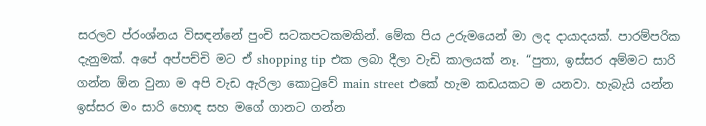සරලව ප්රංශ්නය විසඳන්නේ පුංචි සටකපටකමකින්. මේක පිය උරුමයෙන් මා ලද දායාදයක්. පාරම්පරික දැනුමක්. අපේ අප්පච්චි මට ඒ shopping tip එක ලබා දීලා වැඩි කාලයක් නෑ. “පුතා, ඉස්සර අම්මට සාරි ගන්න ඕන වුනා ම අපි වැඩ ඇරිලා කොටුවේ main street එකේ හැම කඩයකට ම යනවා. හැබැයි යන්න ඉස්සර මං සාරි හොඳ සහ මගේ ගානට ගන්න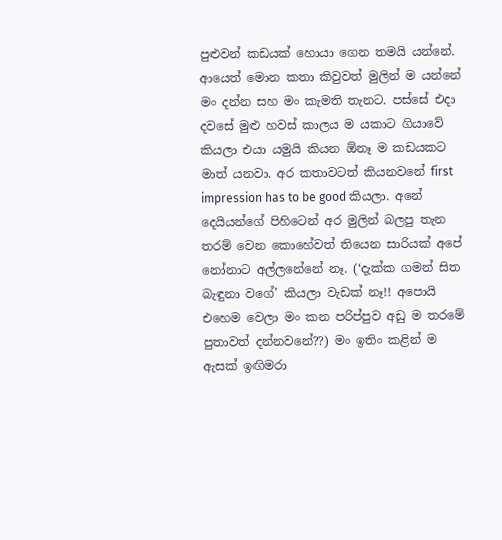පුළුවන් කඩයක් හොයා ගෙන තමයි යන්නේ. ආයෙත් මොන කතා කිවුවත් මුලින් ම යන්නේ මං දන්න සහ මං කැමති තැනට. පස්සේ එදා දවසේ මුළු හවස් කාලය ම යකාට ගියාවේ කියලා එයා යමුයි කියන ඕනෑ ම කඩයකට මාත් යනවා. අර කතාවටත් කියනව‍නේ first impression has to be good කියලා. අනේ දෙයියන්ගේ පිහිටෙන් අර මුලින් බලපු තැන තරම් වෙන කොහේවත් තියෙන සාරියක් අපේ නෝනාට අල්ලනේනේ නෑ. (‘දැක්ක ගමන් සිත බැඳුනා වගේ’ කියලා වැඩක් නෑ!! අපොයි එහෙම වෙලා මං කන පරිප්පුව අඩු ම තරමේ පුතාවත් දන්නවනේ??) මං ඉතිං කළින් ම ඇසක් ඉඟිමරා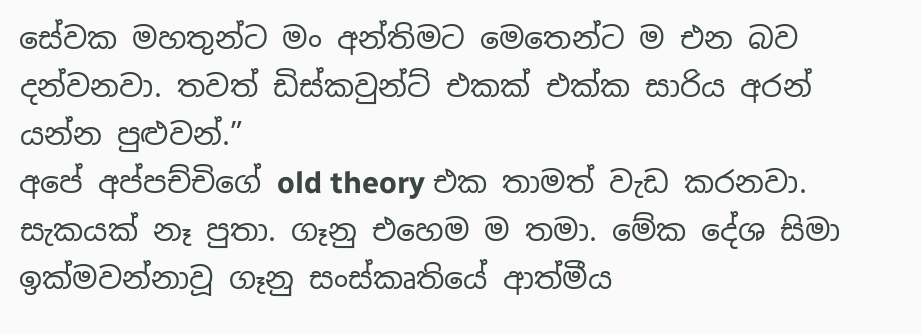සේවක මහතුන්ට මං අන්තිමට මෙතෙන්ට ම එන බව දන්වනවා. තවත් ඩිස්කවුන්ට් එකක් එක්ක සාරිය අරන් යන්න පුළුවන්.”
අපේ අප්පච්චිගේ old theory එක තාමත් වැඩ කරනවා. සැකයක් නෑ පුතා. ගෑනු එහෙම ම තමා. මේක දේශ සිමා ඉක්මවන්නාවූ ගෑනු සංස්කෘතියේ ආත්මීය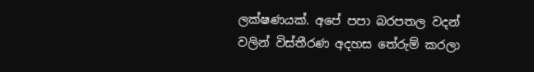ලක්ෂණයක්. අපේ පපා බරපතල වදන් වලින් විස්තීරණ අදහස තේරුම් කරලා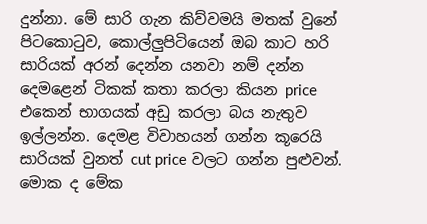දුන්නා. මේ සාරි ගැන කිව්වමයි මතක් වුනේ පිටකොටුව, කොල්ලුපිටියෙන් ඔබ කාට හරි සාරියක් අරන් දෙන්න යනවා නම් දන්න දෙමළෙන් ටිකක් කතා කරලා කියන price එකෙන් භාගයක් අඩු කරලා බය නැතුව ඉල්ලන්න. දෙමළ විවාහයන් ගන්න කූරෙයි සාරියක් වුනත් cut price වලට ගන්න පුළුවන්. මොක ද මේක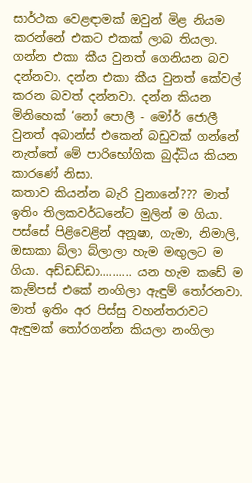සාර්ථක වෙළඳාමක් ඔවුන් මිළ නියම කරන්නේ එකට එකක් ලාබ තියලා. ගන්න එකා කීය වුනත් ගෙනියන බව දන්නවා. දන්න එකා කීය වුනත් කේවල් කරන බවත් දන්නවා. දන්න කියන මිනිහෙක් ‘නෝ පොලී - මෝර් ජොලී වුනත් අබාන්ස් එකෙන් බඩුවක් ගන්නේ නැත්තේ මේ පාරිභෝගික බුද්ධිය කියන කාරණේ නිසා.
කතාව කියන්න බැරි වුනානේ??? මාත් ඉතිං තිලකවර්ධනේට මුලින් ම ගියා. පස්සේ පිළිවෙළින් අනූෂා, ගැමා, නිමාලි, ඔසාකා බ්ලා බ්ලාලා හැම මඟුලට ම ගියා. අඩ්ඩඩ්ඩා.......... යන හැම කඩේ ම කැම්පස් එකේ නංගිලා ඇඳුම් තෝරනවා. මාත් ඉතිං අර පිස්සු වහන්තරාවට ඇඳුමක් තෝරගන්න කියලා නංගිලා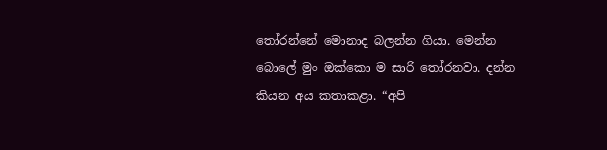තෝරන්නේ මොනාද බලන්න ගියා. මෙන්න බොලේ මුං ඔක්කො ම සාරි තෝරනවා. දන්න කියන අය කතාකළා. “අපි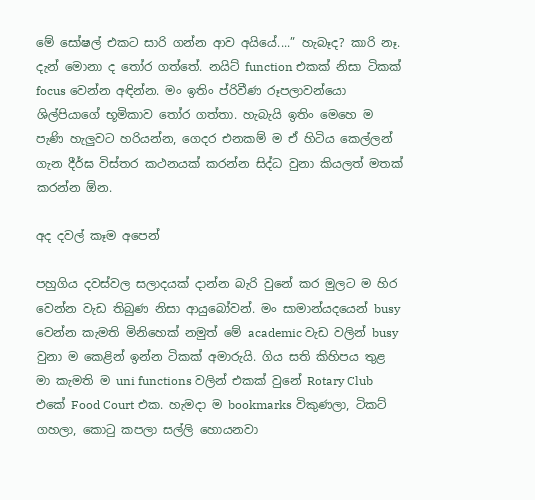මේ සෝෂල් එකට සාරි ගන්න ආව අයියේ....” හැබෑද? කාරි නෑ. දැන් මොනා ද තෝර ගත්තේ. නයිට් function එකක් නිසා ටිකක් focus වෙන්න අඳින්න. මං ඉතිං ප්රිවීණ රූපලාවන්යො ශිල්පියාගේ භූමිකාව තෝර ගත්තා. හැබැයි ඉතිං මෙහෙ ම පැණි හැලුවට හරියන්න, ගෙදර එනකම් ම ඒ හිටිය කෙල්ලන් ගැන දීර්ඝ විස්තර කථනයක් කරන්න සිද්ධ වුනා කියලත් මතක් කරන්න ඕන.

අද දවල් කෑම අපෙන්

පහුගිය දවස්වල සලාදයක් දාන්න බැරි වුනේ කර මුලට ම හිර වෙන්න වැඩ තිබුණ නිසා ආයුබෝවන්. මං සාමාන්යදයෙන් busy වෙන්න කැමති මිනිහෙක් නමුත් මේ academic වැඩ වලින් busy වුනා ම කෙළින් ඉන්න ටිකක් අමාරුයි. ගිය සති කිහිපය තුළ මා කැමති ම uni functions වලින් එකක් වුනේ Rotary Club එකේ Food Court එක. හැමදා ම bookmarks විකුණලා, ටිකට් ගහලා, කොටු කපලා සල්ලි හොයනවා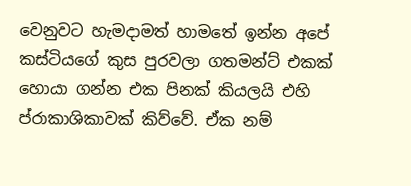වෙනුවට හැමදාමත් හාමතේ ඉන්න අපේ කස්ටියගේ කුස පුරවලා ගතමන්ට් එකක් හොයා ගන්න එක පිනක් කියලයි එහි ප්රාකාශිකාවක් කිව්වේ. ඒක නම්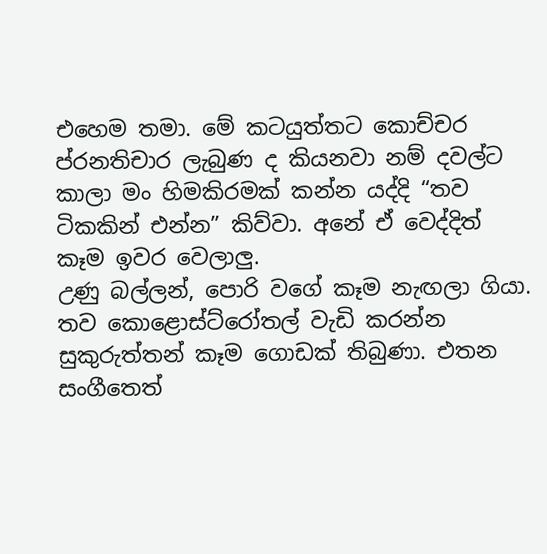එහෙම තමා. මේ කටයුත්තට කොච්චර ප්රනතිචාර ලැබුණ ද කියනවා නම් දවල්ට කාලා මං හිමකිරමක් කන්න යද්දි “තව ටිකකින් එන්න” කිව්වා. අනේ ඒ වෙද්දිත් කෑම ඉවර වෙලාලු.
උණු බල්ලන්, පොරි වගේ කෑම නැඟලා ගියා. තව කොළොස්ට්රෝතල් වැඩි කරන්න සුකුරුත්තන් කෑම ගොඩක් තිබුණා. එතන සංගීතෙත්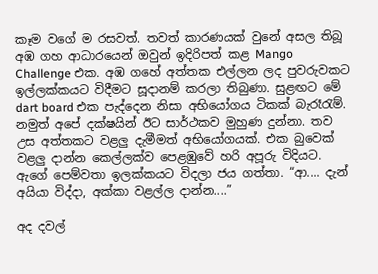කෑම වගේ ම රසවත්. තවත් කාරණයක් වුනේ අසල තිබූ අඹ ගහ ආධාරයෙන් ඔවුන් ඉදිරිපත් කළ Mango Challenge එක. අඹ ගහේ අත්තක එල්ලන ලද පුවරුවකට ඉල්ලක්කයට විදීමට සූදානම් කරලා තිබුණා. සුළඟට මේ dart board එක පැද්දෙන නිසා අභියෝගය ටිකක් බැරෑරැම්. නමුත් අපේ දක්ෂයින් ඊට සාර්ථකව මුහුණ දුන්නා. තව උස අත්තකට වළලු දැමීමත් ‍අභියෝගයක්. එක බුවෙක් වළලු දාන්න කෙල්ලක්ව පෙළඹුවේ හරි අපූරු විදියට. ඇගේ පෙම්වතා ඉලක්කයට විදලා ජය ගත්තා. “ආ.... දැන් අයියා විද්දා, අක්කා වළල්ල දාන්න....”

අද දවල්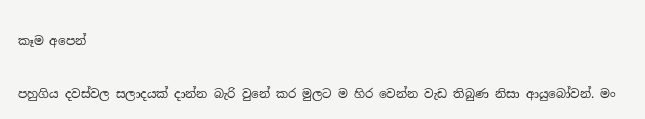කෑම අපෙන්

පහුගිය දවස්වල සලාදයක් දාන්න බැරි වුනේ කර මුලට ම හිර වෙන්න වැඩ තිබුණ නිසා ආයුබෝවන්. මං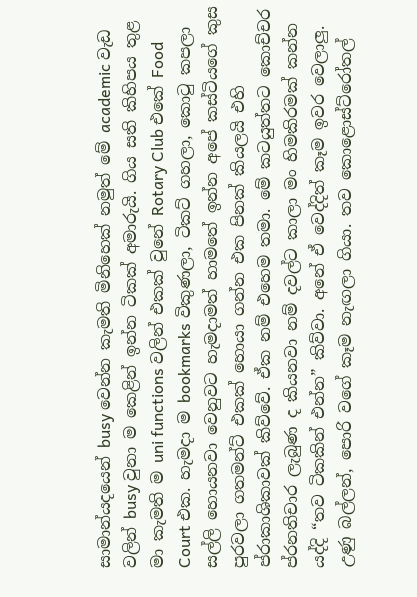සාමාන්යදයෙන් busy වෙන්න කැමති මිනිහෙක් නමුත් මේ academic වැඩ වලින් busy වුනා ම කෙළින් ඉන්න ටිකක් අමාරුයි. ගිය සති කිහිපය තුළ මා කැමති ම uni functions වලින් එකක් වුනේ Rotary Club එකේ Food Court එක. හැමදා ම bookmarks විකුණලා, ටිකට් ගහලා, කොටු කපලා සල්ලි හොයනවා වෙනුවට හැමදාමත් හාමතේ ඉන්න අපේ කස්ටියගේ කුස පුරවලා ගතමන්ට් එකක් හොයා ගන්න එක පිනක් කියලයි එහි ප්රාකාශිකාවක් කිව්වේ. ඒක නම් එහෙම තමා. මේ කටයුත්තට කොච්චර ප්රනතිචාර ලැබුණ ද කියනවා නම් දවල්ට කාලා මං හිමකිරමක් කන්න යද්දි “තව ටිකකින් එන්න” කිව්වා. අනේ ඒ වෙද්දිත් කෑම ඉවර වෙලාලු.
උණු බල්ලන්, පොරි වගේ කෑම නැඟලා ගියා. තව කොළොස්ට්රෝතල්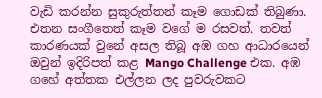වැඩි කරන්න සුකුරුත්තන් කෑම ගොඩක් තිබුණා. එතන සංගීතෙත් කෑම වගේ ම රසවත්. තවත් කාරණයක් වුනේ අසල තිබූ අඹ ගහ ආධාරයෙන් ඔවුන් ඉදිරිපත් කළ Mango Challenge එක. අඹ ගහේ අත්තක එල්ලන ලද පුවරුවකට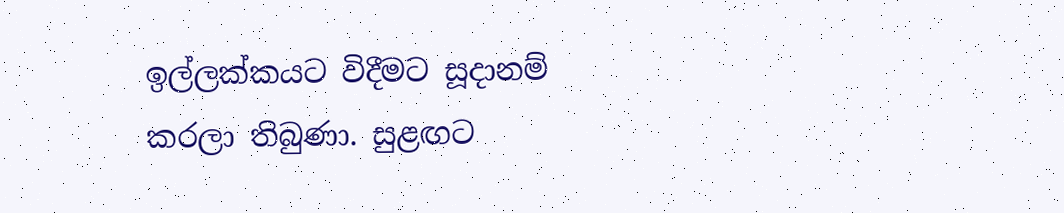ඉල්ලක්කයට විදීමට සූදානම් කරලා තිබුණා. සුළඟට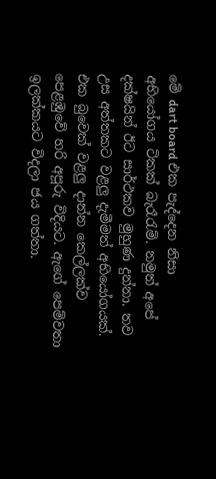මේ dart board එක පැද්දෙන නිසා අභියෝගය ටිකක් බැරෑරැම්. නමුත් අපේ දක්ෂයින් ඊට සාර්ථකව මුහුණ දුන්නා. තව උස අත්තකට වළලු දැමීමත් ‍අභියෝගයක්. එක බුවෙක් වළලු දාන්න කෙල්ලක්ව පෙළඹුවේ හරි අපූරු විදියට. ඇගේ පෙම්වතා ඉලක්කයට විදලා ජය ගත්තා.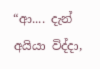“ආ.... දැන් අයියා විද්දා,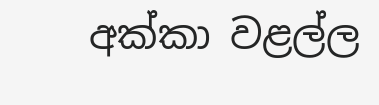අක්කා වළල්ල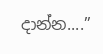දාන්න....”